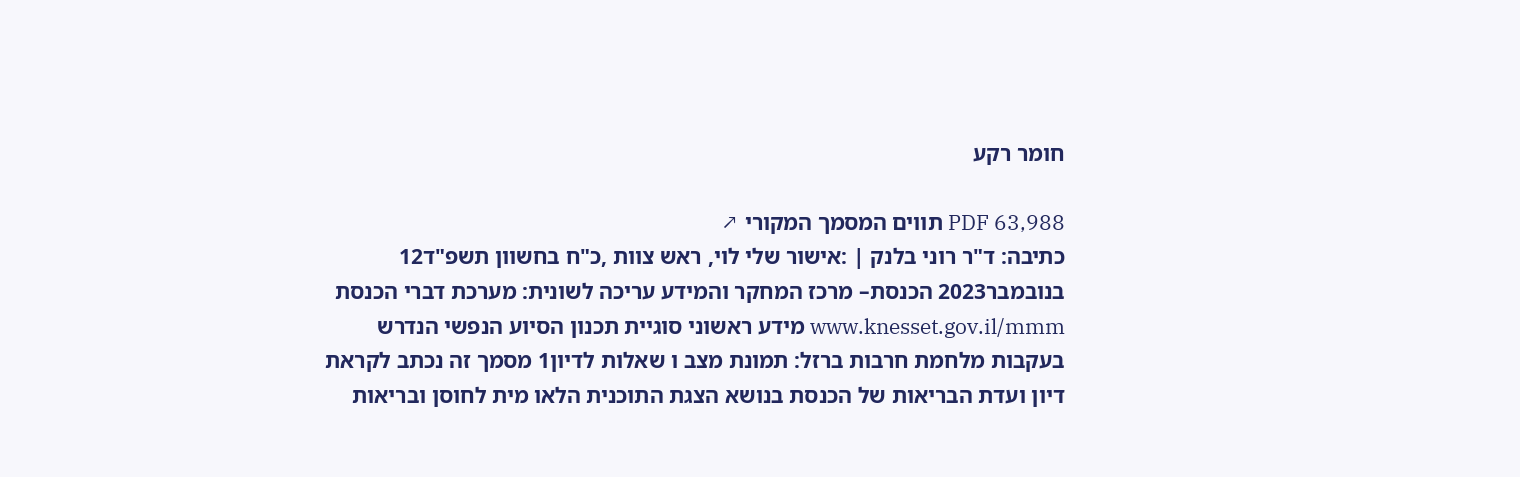חומר רקע

PDF 63,988 תווים המסמך המקורי ↗
כתיבה: ד"ר רוני בלנק | :אישור שלי לוי, ראש צוות ,כ"ח בחשוון תשפ"ד12 בנובמבר2023 הכנסת– מרכז המחקר והמידע עריכה לשונית: מערכת דברי הכנסת www.knesset.gov.il/mmm מידע ראשוני סוגיית תכנון הסיוע הנפשי הנדרש בעקבות מלחמת חרבות ברזל: תמונת מצב ו שאלות לדיון1 מסמך זה נכתב לקראת דיון ועדת הבריאות של הכנסת בנושא הצגת התוכנית הלאו מית לחוסן ובריאות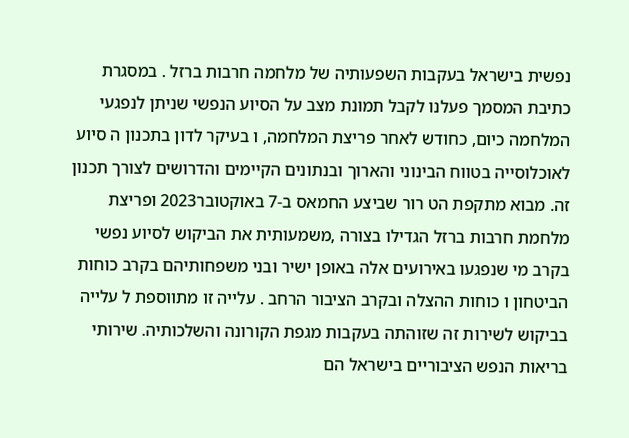נפשית בישראל בעקבות השפעותיה של מלחמה חרבות ברזל . במסגרת כתיבת המסמך פעלנו לקבל תמונת מצב על הסיוע הנפשי שניתן לנפגעי המלחמה כיום, כחודש לאחר פריצת המלחמה, ו בעיקר לדון בתכנון ה סיוע לאוכלוסייה בטווח הבינוני והארוך ובנתונים הקיימים והדרושים לצורך תכנון זה. מבוא מתקפת הט רור שביצע החמאס ב-7 באוקטובר2023 ופריצת מלחמת חרבות ברזל הגדילו בצורה ,משמעותית את הביקוש לסיוע נפשי בקרב מי שנפגעו באירועים אלה באופן ישיר ובני משפחותיהם בקרב כוחות הביטחון ו כוחות ההצלה ובקרב הציבור הרחב . עלייה זו מתווספת ל עלייה בביקוש לשירות זה שזוהתה בעקבות מגפת הקורונה והשלכותיה. שירותי בריאות הנפש הציבוריים בישראל הם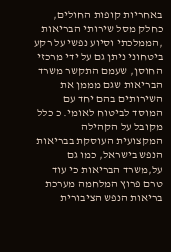באחריות קופות החולים, כחלק מסל שירותי הבריאות ,הממלכתי וסיוע נפשי על רקע ביטחוני ניתן גם על ידי מרכזי החוסן, שעמם התקשר משרד הבריאות שגם מממן את השירותים בהם יחד עם המוסד לביטוח לאומי. כ כלל מקובל על הקהילה המקצועית העוסקת בבריאות הנפש בישראל, כמו גם על,משרד הבריאות כי עוד טרם פרוץ המלחמה מערכת בריאות הנפש הציבורית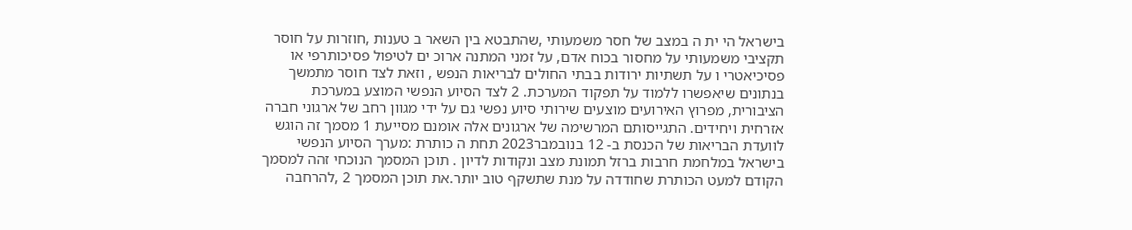בישראל הי ית ה במצב של חסר משמעותי ,שהתבטא בין השאר ב טענות ,חוזרות על חוסר תקציבי משמעותי על מחסור בכוח אדם, על זמני המתנה ארוכ ים לטיפול פסיכותרפי או פסיכיאטרי ו על תשתיות ירודות בבתי החולים לבריאות הנפש , וזאת לצד חוסר מתמשך בנתונים שיאפשרו ללמוד על תפקוד המערכת. 2 לצד הסיוע הנפשי המוצע במערכת הציבורית, מפרוץ האירועים מוצעים שירותי סיוע נפשי גם על ידי מגוון רחב של ארגוני חברה אזרחית ויחידים. התגייסותם המרשימה של ארגונים אלה אומנם מסייעת 1 מסמך זה הוגש לוועדת הבריאות של הכנסת ב- 12 בנובמבר2023 תחת ה כותרת :מערך הסיוע הנפשי בישראל במלחמת חרבות ברזל תמונת מצב ונקודות לדיון . תוכן המסמך הנוכחי זהה למסמך הקודם למעט הכותרת שחודדה על מנת שתשקף טוב יותר.את תוכן המסמך 2 ,להרחבה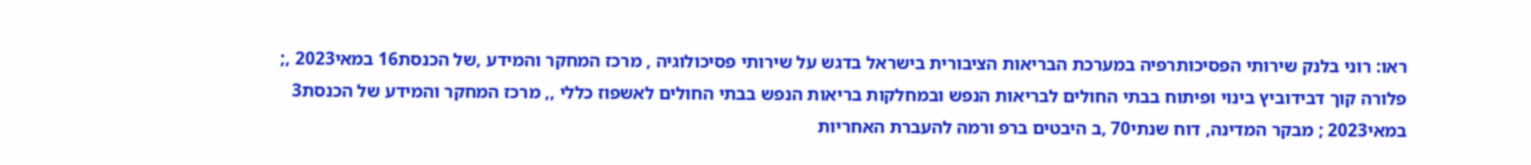ראו: רוני בלנק שירותי הפסיכותרפיה במערכת הבריאות הציבורית בישראל בדגש על שירותי פסיכולוגיה , מרכז המחקר והמידע ,של הכנסת16 במאי2023 ,; פלורה קוך דבידוביץ בינוי ופיתוח בבתי החולים לבריאות הנפש ובמחלקות בריאות הנפש בבתי החולים לאשפוז כללי ,, מרכז המחקר והמידע של הכנסת3 במאי2023 ; מבקר המדינה, דוח שנתי70 ,ב היבטים ברפ ורמה להעברת האחריות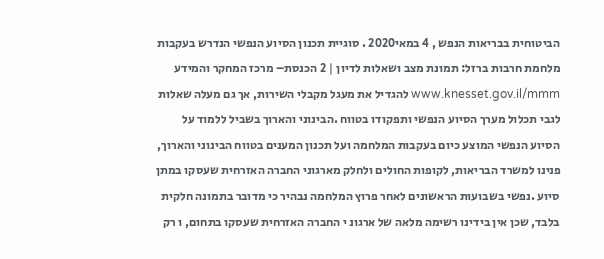הביטוחית בבריאות הנפש , 4 במאי2020 . סוגיית תכנון הסיוע הנפשי הנדרש בעקבות מלחמת חרבות ברזל: תמונת מצב ושאלות לדיון | 2 הכנסת– מרכז המחקר והמידע www.knesset.gov.il/mmm להגדיל את מעגל מקבלי השירות, אך גם מעלה שאלות לגבי תכלול מערך הסיוע הנפשי ותפקודו בטווח .הבינוני והארוך בשביל ללמוד על הסיוע הנפשי המוצע כיום בעקבות המלחמה ועל תכנון המענים בטווח הבינוני והארוך, פנינו למשרד הבריאות, לקופות החולים ולחלק מארגוני החברה האזרחית שעסקו במתן סיוע .נפשי בשבועות הראשונים לאחר פרוץ המלחמה נבהיר כי מדובר בתמונה חלקית בלבד, שכן אין בידינו רשימה מלאה של ארגונ י החברה האזרחית שעסקו בתחום, ו רק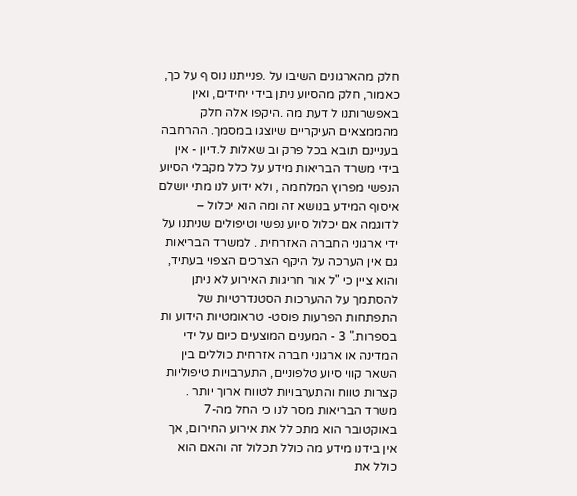חלק מהארגונים השיבו על .פנייתנו נוס ף על כך, כאמור, חלק מהסיוע ניתן בידי יחידים, ואין באפשרותנו ל דעת מה .היקפו אלה חלק מהממצאים העיקריים שיוצגו במסמך. ההרחבה בעניינם תובא בכל פרק וב שאלות ל.דיון - אין בידי משרד הבריאות מידע על כלל מקבלי הסיוע הנפשי מפרוץ המלחמה , ולא ידוע לנו מתי יושלם איסוף המידע בנושא זה ומה הוא יכלול – לדוגמה אם יכלול סיוע נפשי וטיפולים שניתנו על ידי ארגוני החברה האזרחית . למשרד הבריאות גם אין הערכה על היקף הצרכים הצפוי בעתיד, והוא ציין כי "ל אור חריגות האירוע לא ניתן להסתמך על ההערכות הסטנדרטיות של התפתחות הפרעות פוסט- טראומטיות הידוע ות בספרות." 3 - המענים המוצעים כיום על ידי המדינה או ארגוני חברה אזרחית כוללים בין השאר קווי סיוע טלפוניים, התערבויות טיפוליות קצרות טווח והתערבויות לטווח ארוך יותר . משרד הבריאות מסר לנו כי החל מה-7 באוקטובר הוא מתכ לל את אירוע החירום, אך אין בידנו מידע מה כולל תכלול זה והאם הוא כולל את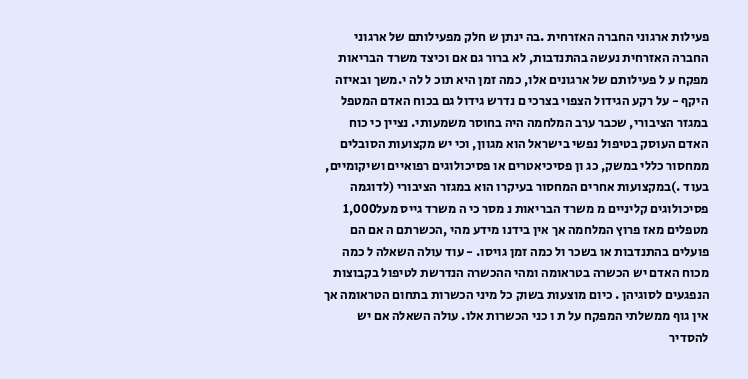פעילות ארגוני החברה האזרחית .בה ינתן ש חלק מפעילותם של ארגוני החברה האזרחית נעשה בהתנדבות, לא ברור גם אם וכיצד משרד הבריאות מפקח ע ל פעילותם של ארגונים אלו, כמה זמן היא תוכ ל לה י.משך ובאיזה היקף - על רקע הגידול הצפוי בצרכי ם נדרש גידול גם בכוח האדם המטפל במגזר הציבורי, שכבר ערב המלחמה היה בחוסר משמעותי. נציין כי כוח האדם העוסק בטיפול נפשי בישראל הוא מגוון, וכי יש מקצועות הסובלים ממחסור כללי במשק, כג ון פסיכיאטרים או פסיכולוגים רפואיים ושיקומיים, בעוד .)במקצועות אחרים המחסור בעיקרו הוא במגזר הציבורי (לדוגמה פסיכולוגים קליניים מ משרד הבריאות נ מסר כי ה משרד גייס מעל1,000 מטפלים מאז פרוץ המלחמה אך אין בידנו מידע מהי ,הכשרתם ה אם הם פועלים בהתנדבות או בשכר ול כמה זמן גויסו. - עוד עולה השאלה ל כמה מכוח האדם יש הכשרה בטראומה ומהי ההכשרה הנדרשת לטיפול בקבוצות הנפגעים לסוגיהן . כיום מוצעות בשוק כל מיני הכשרות בתחום הטראומה אך אין גוף ממשלתי המפקח על ת ו כני הכשרות אלו. עולה השאלה אם יש להסדיר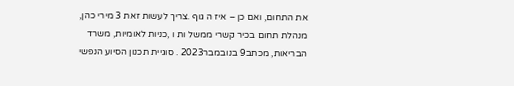את התחום, ואם כן – איז ה גוף .צריך לעשות זאת 3 מירי כהן, מנהלת תחום בכיר קשרי ממשל ות ו ,כניות לאומיות, משרד הבריאות, מכתב9 בנובמבר2023 . סוגיית תכנון הסיוע הנפשי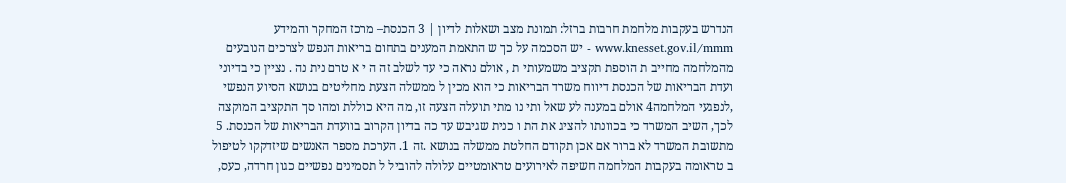הנדרש בעקבות מלחמת חרבות ברזל: תמונת מצב ושאלות לדיון | 3 הכנסת– מרכז המחקר והמידע www.knesset.gov.il/mmm - יש הסכמה על כך ש התאמת המענים בתחום בריאות הנפש לצרכים הנובעים מהמלחמה מחייב ת הוספת תקציב משמעותי ת , אולם נראה כי עד לשלב זה ה י א טרם נית נה . נציין כי בדיוני ועדת הבריאות של הכנסת דיווח משרד הבריאות כי הוא מכין ל ממשלה הצעת מחליטים בנושא הסיוע הנפשי ,לנפגעי המלחמה4 אולם במענה לע שאל ותי נו מתי תועלה הצעה זו, מה היא כוללת ומהו סך התקציב המוקצה לכך, השיב המשרד כי בכוונתו להציג את הת ו כנית שגיבש עד כה בדיון הקרוב בוועדת הבריאות של הכנסת. 5 מתשובת המשרד לא ברור אם אכן תקודם החלטת ממשלה בנושא .זה 1. הערכת מספר האנשים שיזדקקו לטיפול ב טראומה בעקבות המלחמה חשיפה לאירועים טראומטיים עלולה להוביל ל תסמינים נפשיים כגון חרדה, כעס,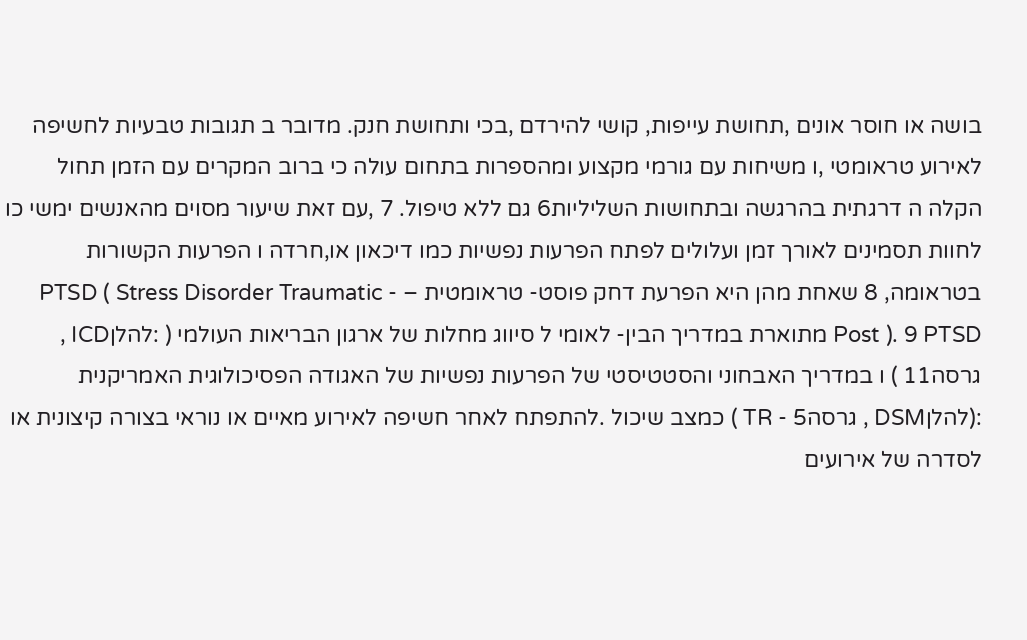בושה או חוסר אונים ,תחושת עייפות, קושי להירדם ,בכי ותחושת חנק. מדובר ב תגובות טבעיות לחשיפה לאירוע טראומטי ,ו משיחות עם גורמי מקצוע ומהספרות בתחום עולה כי ברוב המקרים עם הזמן תחול הקלה ה דרגתית בהרגשה ובתחושות השליליות6 גם ללא טיפול. 7 ,עם זאת שיעור מסוים מהאנשים ימשי כו לחוות תסמינים לאורך זמן ועלולים לפתח הפרעות נפשיות כמו דיכאון או,חרדה ו הפרעות הקשורות בטראומה, 8 שאחת מהן היא הפרעת דחק פוסט- טראומטית – PTSD ( Stress Disorder Traumatic - Post ). 9 PTSD מתוארת במדריך הבין- לאומי ל סיווג מחלות של ארגון הבריאות העולמי ( :להלןICD , גרסה11 ) ו במדריך האבחוני והסטטיסטי של הפרעות נפשיות של האגודה הפסיכולוגית האמריקנית :(להלןDSM , גרסה5 - TR ) כמצב שיכול .להתפתח לאחר חשיפה לאירוע מאיים או נוראי בצורה קיצונית או לסדרה של אירועים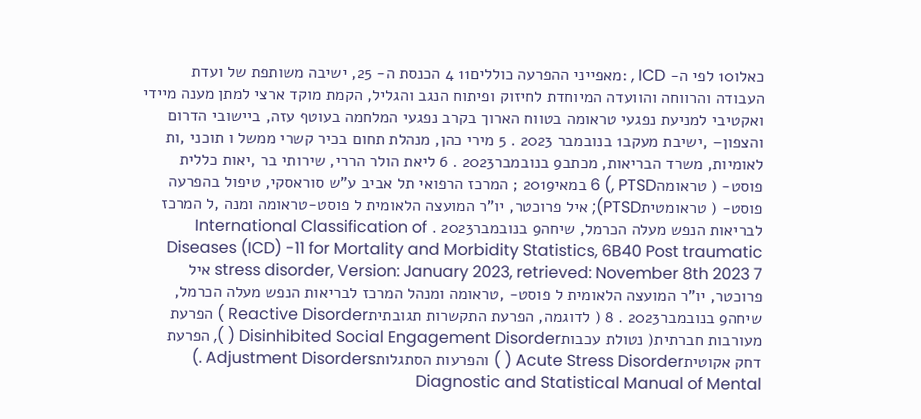כאלו10 לפי ה- ICD , :מאפייני ההפרעה כוללים11 4 הכנסת ה- 25, ישיבה משותפת של ועדת העבודה והרווחה והוועדה המיוחדת לחיזוק ופיתוח הנגב והגליל, הקמת מוקד ארצי למתן מענה מיידי ואקטיבי למניעת נפגעי טראומה בטווח הארוך בקרב נפגעי המלחמה בעוטף עזה, ביישובי הדרום והצפון– ,ישיבת מעקב1 בנובמבר 2023 . 5 מירי כהן, מנהלת תחום בכיר קשרי ממשל ו תוכני ,ות לאומיות, משרד הבריאות, מכתב9 בנובמבר2023 . 6 ליאת הולר הררי, שירותי בר ,יאות כללית פוסט- ( טראומהPTSD ,) 6 במאי2019 ; המרכז הרפואי תל אביב ע"ש סוראסקי, טיפול בהפרעה פוסט- ( טראומטיתPTSD); איל פרוכטר, יו"ר המועצה הלאומית ל פוסט-טראומה ומנה ,ל המרכז לבריאות הנפש מעלה הכרמל, שיחה9 בנובמבר2023 . International Classification of Diseases (ICD) -11 for Mortality and Morbidity Statistics, 6B40 Post traumatic stress disorder, Version: January 2023, retrieved: November 8th 2023 7 איל פרוכטר, יו"ר המועצה הלאומית ל פוסט- ,טראומה ומנהל המרכז לבריאות הנפש מעלה הכרמל, שיחה9 בנובמבר2023 . 8 ( לדוגמה, הפרעת התקשרות תגובתיתReactive Disorder ) הפרעת מעורבות חברתית( נטולת עכבותDisinhibited Social Engagement Disorder ( ), הפרעת דחק אקוטיתAcute Stress Disorder ( ) והפרעות הסתגלותAdjustment Disorders .) Diagnostic and Statistical Manual of Mental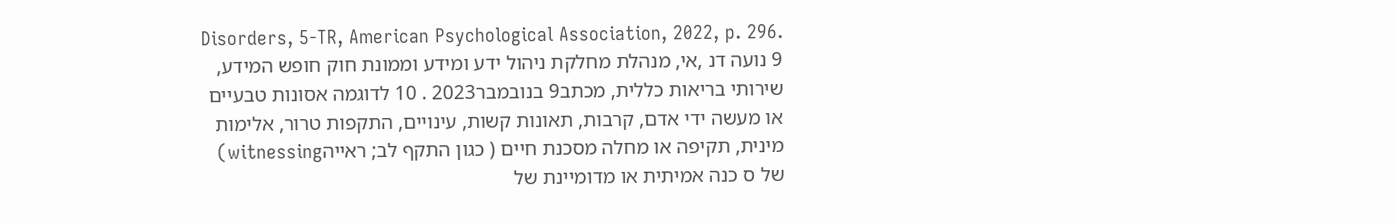Disorders, 5-TR, American Psychological Association, 2022, p. 296. 9 נועה דנ ,אי, מנהלת מחלקת ניהול ידע ומידע וממונת חוק חופש המידע, שירותי בריאות כללית, מכתב9 בנובמבר2023 . 10 לדוגמה אסונות טבעיים או מעשה ידי אדם, קרבות, תאונות קשות, עינויים, התקפות טרור, אלימות מינית, תקיפה או מחלה מסכנת חיים ( כגון התקף לב; ראייהwitnessing) של ס כנה אמיתית או מדומיינת של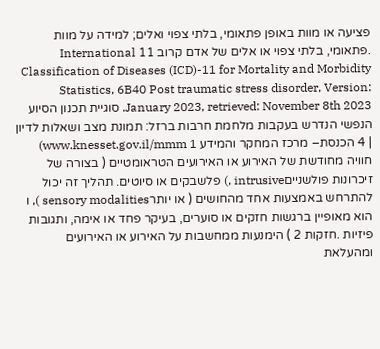פציעה או מוות באופן פתאומי, בלתי צפוי ואלים; למידה על מוות .פתאומי, בלתי צפוי או אלים של אדם קרוב 11 International Classification of Diseases (ICD)-11 for Mortality and Morbidity Statistics, 6B40 Post traumatic stress disorder, Version: January 2023, retrieved: November 8th 2023. סוגיית תכנון הסיוע הנפשי הנדרש בעקבות מלחמת חרבות ברזל: תמונת מצב ושאלות לדיון | 4 הכנסת– מרכז המחקר והמידע www.knesset.gov.il/mmm 1) חוויה מחודשת של האירוע או האירועים הטראומטיים ( בצורה של זיכרונות פולשנייםintrusive ,) פלשבקים או סיוטים. תהליך זה יכול להתרחש באמצעות אחד מהחושים ( או יותרsensory modalities ), ו הוא מאופיין ברגשות חזקים או סוערים, בעיקר פחד או אימה, ותגובות פיזיות .חזקות 2 ) הימנעות ממחשבות על האירוע או האירועים ומהעלאת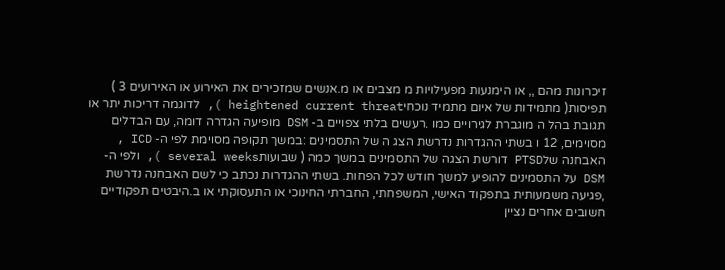זיכרונות מהם ,, או הימנעות מפעילויות מ מצבים או מ.אנשים שמזכירים את האירוע או האירועים 3 ) תפיסות( מתמידות של איום מתמיד נוכחיheightened current threat ), לדוגמה דריכות יתר או תגובת בהל ה מוגברת לגירויים כמו .רעשים בלתי צפויים ב- DSM מופיעה הגדרה דומה, עם הבדלים מסוימים, 12 ו בשתי ההגדרות נדרשת הצג ה של התסמינים :במשך תקופה מסוימת לפי ה- ICD , האבחנה שלPTSD דורשת הצגה של התסמינים במשך כמה ( שבועותseveral weeks ), ולפי ה- DSM על התסמינים להופיע למשך חודש לכל הפחות. בשתי ההגדרות נכתב כי לשם האבחנה נדרשת ,פגיעה משמעותית בתפקוד האישי, המשפחתי, החברתי החינוכי או התעסוקתי או ב.היבטים תפקודיים חשובים אחרים נציין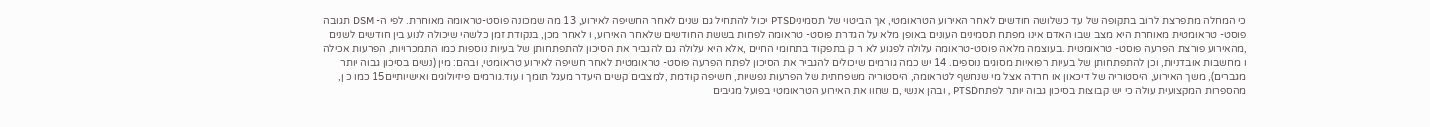כי המחלה מתפרצת לרוב בתקופה של עד כשלושה חודשים לאחר האירוע הטראומטי, אך הביטוי של תסמיניPTSD יכול להתחיל גם שנים לאחר החשיפה לאירוע, 13 מה שמכונה פוסט-טראומה מאוחרת. לפי ה- DSM תגובה פוסט- טראומטית מאוחרת היא מצב שבו האדם אינו מפתח תסמינים העונים באופן מלא על הגדרת פוסט- טראומה לפחות בששת החודשים שלאחר האירוע, ו לאחר מכן, בנקודת זמן כלשהי שיכולה לנוע בין חודשים לשנים ,מהאירוע פורצת הפרעה פוסט- טראומטית .בעוצמה מלאה פוסט-טראומה עלולה לפגוע לא ר ק בתפקוד בתחומי החיים ,אלא היא עלולה גם להגביר את הסיכון להתפתחותן של בעיות נוספות כמו התמכרויות, הפרעות אכילה ו מחשבות אובדניות, וכן להתפתחותן של בעיות רפואיות מסוגים נוספים. 14 יש כמה גורמים שיכולים להגביר את הסיכון לפתח הפרעה פוסט- טראומטית לאחר חשיפה לאירוע טראומטי, ובהם: מין (נשים בסיכון גבוה יותר מגברים), משך האירוע, היסטוריה של דיכאון או חרדה אצל מי שנחשף לטראומה, היסטוריה משפחתית של הפרעות נפשיות, חשיפה קודמת ,למצבים קשים היעדר מעגל תומך ו עוד.גורמים פיזיולוגים ואישיותיים15 כמו כ ן, מהספרות המקצועית עולה כי יש קבוצות בסיכון גבוה יותר לפתחPTSD , ובהן אנשי ,ם שחוו את האירוע הטראומטי בפועל מגיבים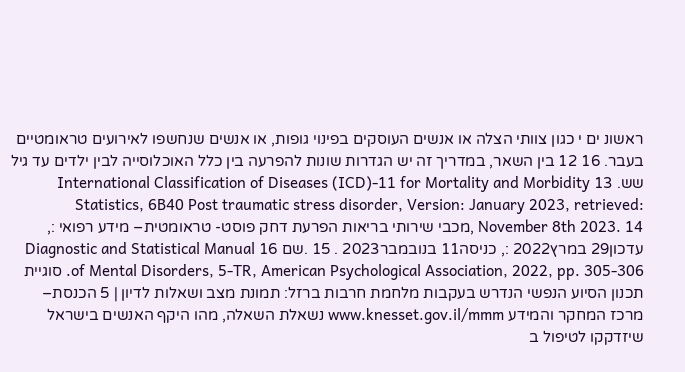ראשונ ים י כגון צוותי הצלה או אנשים העוסקים בפינוי גופות, או אנשים שנחשפו לאירועים טראומטיים בעבר. 16 12 בין השאר, במדריך זה יש הגדרות שונות להפרעה בין כלל האוכלוסייה לבין ילדים עד גיל שש. 13 International Classification of Diseases (ICD)-11 for Mortality and Morbidity Statistics, 6B40 Post traumatic stress disorder, Version: January 2023, retrieved: November 8th 2023. 14 ,מכבי שירותי בריאות הפרעת דחק פוסט- טראומטית– מידע רפואי :, עדכון29 במרץ2022 :, כניסה11 בנובמבר2023 . 15 .שם 16 Diagnostic and Statistical Manual of Mental Disorders, 5-TR, American Psychological Association, 2022, pp. 305-306. סוגיית תכנון הסיוע הנפשי הנדרש בעקבות מלחמת חרבות ברזל: תמונת מצב ושאלות לדיון | 5 הכנסת– מרכז המחקר והמידע www.knesset.gov.il/mmm נשאלת השאלה, מהו היקף האנשים בישראל שיזדקקו לטיפול ב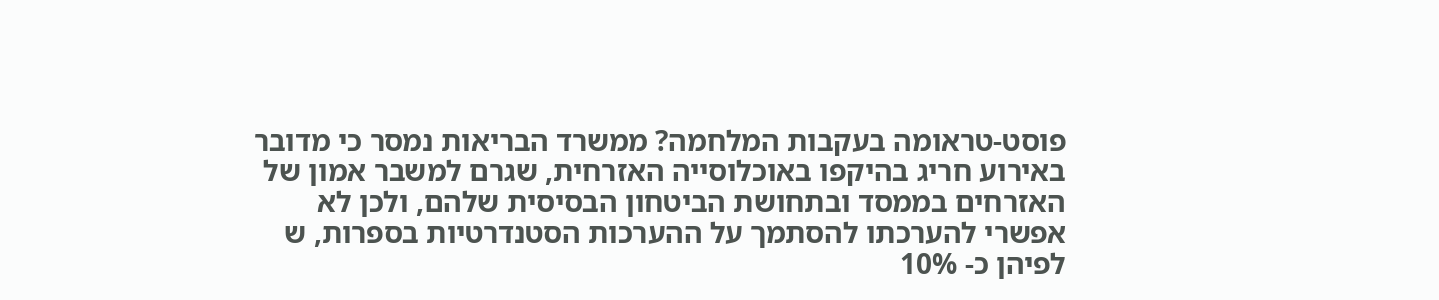פוסט-טראומה בעקבות המלחמה? ממשרד הבריאות נמסר כי מדובר באירוע חריג בהיקפו באוכלוסייה האזרחית, שגרם למשבר אמון של האזרחים בממסד ובתחושת הביטחון הבסיסית שלהם, ולכן לא אפשרי להערכתו להסתמך על ההערכות הסטנדרטיות בספרות, ש לפיהן כ- 10%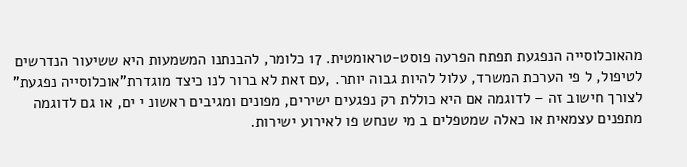מהאוכלוסייה הנפגעת תפתח הפרעה פוסט-טראומטית. 17 כלומר, להבנתנו המשמעות היא ששיעור הנדרשים לטיפול, ל פי הערכת המשרד, עלול להיות גבוה יותר. ,עם זאת לא ברור לנו כיצד מוגדרת"אוכלוסייה נפגעת" לצורך חישוב זה – לדוגמה אם היא כוללת רק נפגעים ישירים, מפונים ומגיבים ראשונ י ים, או גם לדוגמה מתפנים עצמאית או כאלה שמטפלים ב מי שנחש פו לאירוע ישירות.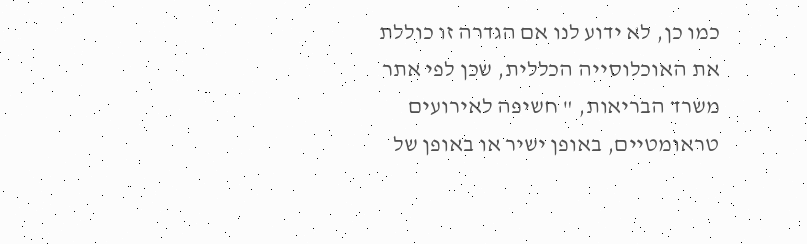כמו כן, לא ידוע לנו אם הגדרה זו כוללת את האוכלוסייה הכללית, שכן לפי אתר משרד הבריאות, " חשיפה לאירועים טראומטיים, באופן ישיר או באופן של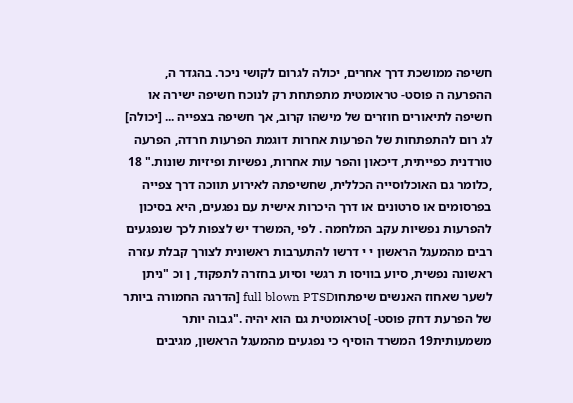חשיפה ממושכת דרך אחרים, יכולה לגרום לקושי ניכר. בהגדר ה, ההפרעה ה פוסט- טראומטית מתפתחת רק לנוכח חשיפה ישירה או חשיפה לתיאורים חוזרים של מישהו קרוב, אך חשיפה בצפייה ... [יכולה] לג רום להתפתחות של הפרעות אחרות דוגמת הפרעות חרדה, הפרעה טורדנית כפייתית, דיכאון והפר עות אחרות, נפשיות ופיזיות שונות." 18 ,כלומר גם האוכלוסייה הכללית, שחשיפתה לאירוע תווכה דרך צפייה בפרסומים או סרטונים או דרך היכרות אישית עם נפגעים, היא בסיכון להפרעות נפשיות עקב המלחמה . לפי ,המשרד יש לצפות לכך שנפגעים רבים מהמעגל הראשון י י דרשו להתערבות ראשונית לצורך קבלת עזרה ראשונה נפשית, סיוע בוויסו ת רגשי וסיוע בחזרה לתפקוד, ן וכ "ניתן לשער שאחוז האנשים שיפתחוfull blown PTSD [הדרגה החמורה ביותר של הפרעת דחק פוסט- ]טראומטית גם הוא יהיה ."גבוה יותר משמעותית19 המשרד הוסיף כי נפגעים מהמעגל הראשון, מגיבים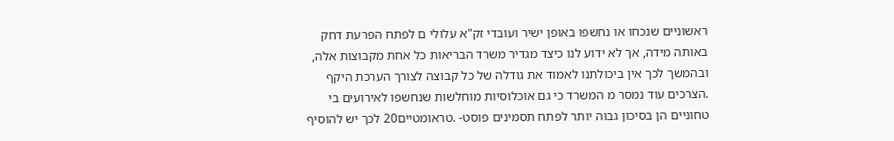ראשוניים שנכחו או נחשפו באופן ישיר ועובדי זק"א עלולי ם לפתח הפרעת דחק באותה מידה, אך לא ידוע לנו כיצד מגדיר משרד הבריאות כל אחת מקבוצות אלה, ובהמשך לכך אין ביכולתנו לאמוד את גודלה של כל קבוצה לצורך הערכת היקף .הצרכים עוד נמסר מ המשרד כי גם אוכלוסיות מוחלשות שנחשפו לאירועים בי טחוניים הן בסיכון גבוה יותר לפתח תסמינים פוסט- .טראומטיים20 לכך יש להוסיף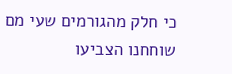כי חלק מהגורמים שעי מם שוחחנו הצביעו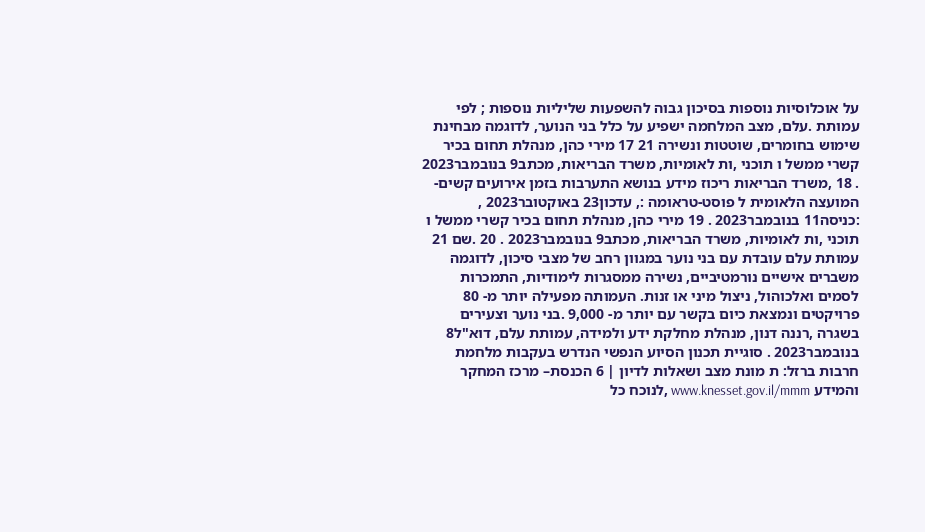על אוכלוסיות נוספות בסיכון גבוה להשפעות שליליות נוספות ; לפי עמותת .עלם, מצב המלחמה ישפיע על כלל בני הנוער, לדוגמה מבחינת שימוש בחומרים, שוטטות ונשירה 21 17 מירי כהן, מנהלת תחום בכיר קשרי ממשל ו תוכני ,ות לאומיות, משרד הבריאות, מכתב9 בנובמבר2023 . 18 ,משרד הבריאות ריכוז מידע בנושא התערבות בזמן אירועים קשים- המועצה הלאומית ל פוסט-טראומה :, עדכון23 באוקטובר2023 , :כניסה11 בנובמבר2023 . 19 מירי כהן, מנהלת תחום בכיר קשרי ממשל ו תוכני ,ות לאומיות, משרד הבריאות, מכתב9 בנובמבר2023 . 20 .שם 21 עמותת עלם עובדת עם בני נוער במגוון רחב של מצבי סיכון, לדוגמה משברים אישיים נורמטיביים, נשירה ממסגרות לימודיות, התמכרות לסמים ואלכוהול, ניצול מיני או זנות. העמותה מפעילה יותר מ- 80 פרויקטים ונמצאת כיום בקשר עם יותר מ- 9,000 .בני נוער וצעירים בשגרה ,רננה דנון, מנהלת מחלקת ידע ולמידה, עמותת עלם, דוא"ל8 בנובמבר2023 . סוגיית תכנון הסיוע הנפשי הנדרש בעקבות מלחמת חרבות ברזל: ת מונת מצב ושאלות לדיון | 6 הכנסת– מרכז המחקר והמידע www.knesset.gov.il/mmm ,לנוכח כל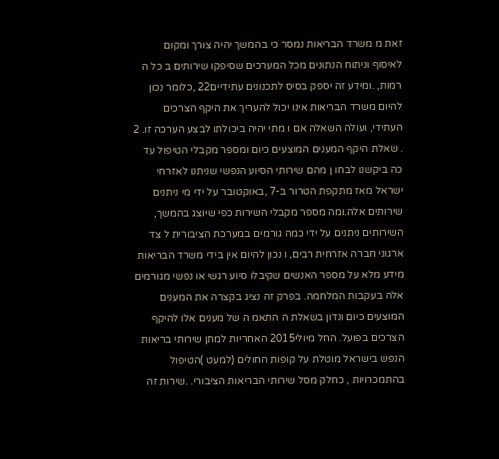זאת מ משרד הבריאות נמסר כי בהמשך יהיה צורך ומקום לאיסוף וניתוח הנתונים מכל המערכים שסיפקו שירותים ב כל ה רמות, .ומידע זה יספק בסיס לתכנונים עתידיים22 ,כלומר נכון להיום משרד הבריאות אינו יכול להעריך את היקף הצרכים העתידי, ועולה השאלה אם ו מתי יהיה ביכולתו לבצע הערכה זו. 2 . שאלת היקף המענים המוצעים כיום ומספר מקבלי הטיפול עד כה ביקשנו לבחו ן מהם שירותי הסיוע הנפשי שניתנו לאזרחי ישראל מאז מתקפת הטרור ב-7 ,באוקטובר על ידי מי ניתנים שירותים אלה.ומה מספר מקבלי השירות כפי שיוצג בהמשך, השירותים ניתנים על ידי כמה גורמים במערכת הציבורית ל צד ארגוני חברה אזרחית רבים, ו נכון להיום אין בידי משרד הבריאות מידע מלא על מספר האנשים שקיבלו סיוע רגשי או נפשי מגורמים אלה בעקבות המלחמה. בפרק זה נציג בקצרה את המענים המוצעים כיום ונדון בשאלת ה התאמ ה של מענים אלו להיקף הצרכים בפועל. החל מיולי2015 האחריות למתן שירותי בריאות הנפש בישראל מוטלת על קופות החולים (למעט )הטיפול בהתמכרויות , כחלק מסל שירותי הבריאות הציבורי. .שירות זה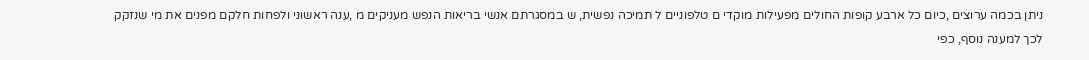ניתן בכמה ערוצים ,כיום כל ארבע קופות החולים מפעילות מוקדי ם טלפוניים ל תמיכה נפשית, ש במסגרתם אנשי בריאות הנפש מעניקים מ ,ענה ראשוני ולפחות חלקם מפנים את מי שנזקק לכך למענה נוסף, כפי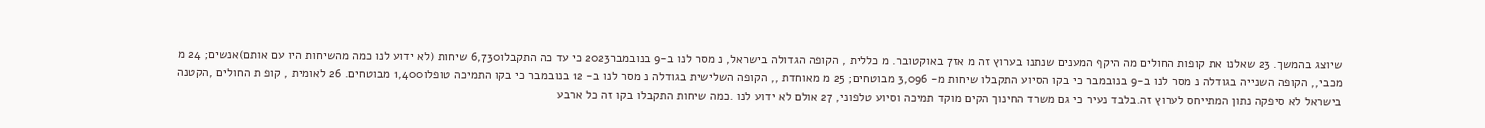שיוצג בהמשך. 23 שאלנו את קופות החולים מה היקף המענים שנתנו בערוץ זה מ אז7 באוקטובר. מ כללית , הקופה הגדולה בישראל, נ מסר לנו ב-9 בנובמבר2023 כי עד כה התקבלו6,730 שיחות (לא ידוע לנו כמה מהשיחות היו עם אותם)אנשים; 24 מ מכבי,, הקופה השנייה בגודלה נ מסר לנו ב-9 בנובמבר כי בקו הסיוע התקבלו שיחות מ- 3,096 מבוטחים; 25 מ מאוחדת ,, הקופה השלישית בגודלה נ מסר לנו ב- 12 בנובמבר כי בקו התמיכה טופלו1,400 מבוטחים. 26 לאומית , קופ ת החולים ,הקטנה בישראל לא סיפקה נתון המתייחס לערוץ זה.בלבד נעיר כי גם משרד החינוך הקים מוקד תמיכה וסיוע טלפוני, 27 אולם לא ידוע לנו .כמה שיחות התקבלו בקו זה כל ארבע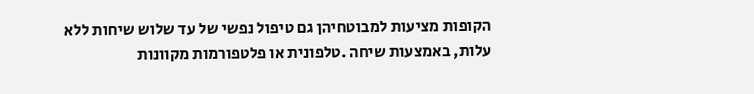הקופות מציעות למבוטחיהן גם טיפול נפשי של עד שלוש שיחות ללא עלות, באמצעות שיחה .טלפונית או פלטפורמות מקוונות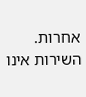אחרות. השירות אינו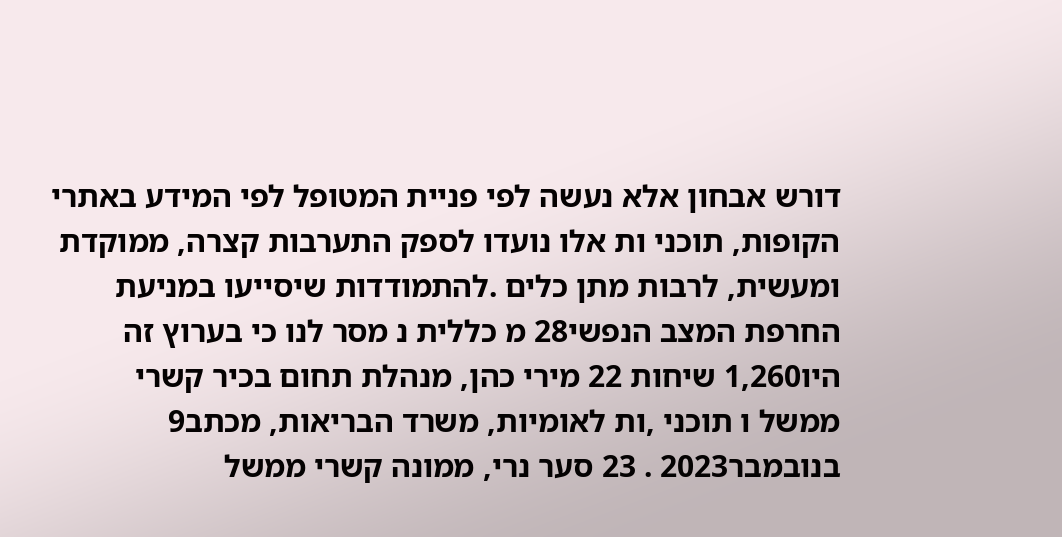דורש אבחון אלא נעשה לפי פניית המטופל לפי המידע באתרי הקופות, תוכני ות אלו נועדו לספק התערבות קצרה, ממוקדת ומעשית, לרבות מתן כלים .להתמודדות שיסייעו במניעת החרפת המצב הנפשי28 מ כללית נ מסר לנו כי בערוץ זה היו1,260 שיחות 22 מירי כהן, מנהלת תחום בכיר קשרי ממשל ו תוכני ,ות לאומיות, משרד הבריאות, מכתב9 בנובמבר2023 . 23 סער נרי, ממונה קשרי ממשל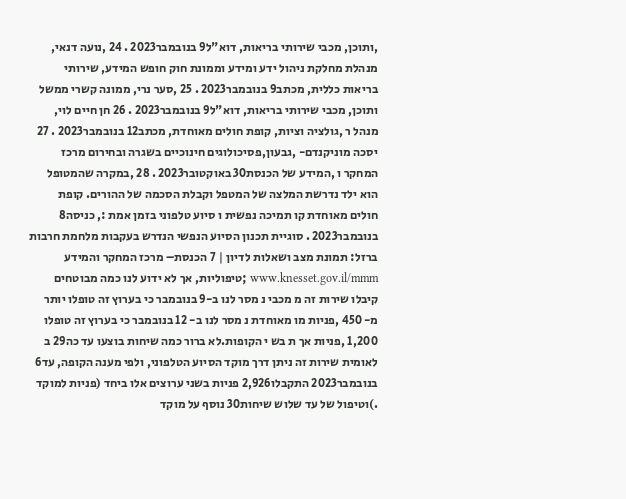,ותוכן, מכבי שירותי בריאות, דוא"ל9 בנובמבר2023 . 24 ,נועה דנאי, מנהלת מחלקת ניהול ידע ומידע וממונת חוק חופש המידע, שירותי בריאות כללית, מכתב9 בנובמבר2023 . 25 ,סער נרי, ממונה קשרי ממשל ותוכן, מכבי שירותי בריאות, דוא"ל9 בנובמבר2023 . 26 חן חיים לוי, מנהל ר ,גולציה וציות, קופת חולים מאוחדת, מכתב12 בנובמבר2023 . 27 יסכה מוניקנדם- ,גבעון,פסיכולוגים חינוכיים בשגרה ובחירום מרכז המחקר ו ,המידע של הכנסת30 באוקטובר2023 . 28 ,במקרה שהמטופל הוא ילד נדרשת המלצה של המטפל וקבלת הסכמה של ההורים. קופת חולים מאוחדת קו תמיכה נפשית ו סיוע טלפוני בזמן אמת :, כניסה8 בנובמבר2023 . סוגיית תכנון הסיוע הנפשי הנדרש בעקבות מלחמת חרבות ברזל: תמונת מצב ושאלות לדיון | 7 הכנסת– מרכז המחקר והמידע www.knesset.gov.il/mmm ;טיפוליות, אך לא ידוע לנו כמה מבוטחים קיבלו שירות זה מ מכבי נ מסר לנו ב-9 בנובמבר כי בערוץ זה טופלו יותר מ- 450 ,פניות מו מאוחדת נ מסר לנו ב- 12 בנובמבר כי בערוץ זה טופלו 1,200 ,פניות אך ת בש י הקופות.לא ברור כמה שיחות בוצעו עד כה29 ב לאומית שירות זה ניתן דרך מוקד הסיוע הטלפוני, ולפי מענה הקופה, עד6 בנובמבר2023 התקבלו2,926 פניות בשני ערוצים אלו ביחד (פניות למוקד .)וטיפול של עד שלוש שיחות30 נוסף על מוקד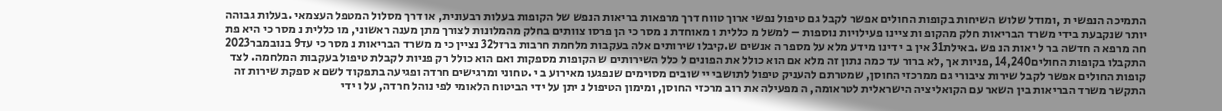התמיכה הנפשי ת ,ומודל שלוש השיחות בקופות החולים אפשר לקבל גם טיפול נפשי ארוך טווח דרך מרפאות בריאות הנפש של הקופות בעלות רבעונית, או דרך מסלול המטפל העצמאי .בעלות גבוהה יותר שנקבעת בידי משרד הבריאות חלק מהקופ ות ציינו פעילויות נוספות – למשל מ כללית ו מאוחדת נ מסר כי הן פרסו צוותים בחלק מהמלונות לצורך מתן מענה ראשוני, מו כללית נ מסר כי היא פת חה מרפא ה חדשה בר ל יאות הנ פש .באילת31 אין ב י דינו מידע מלא על מספר ה אנשים ש.קיבלו שירותים אלה בעקבות מלחמת חרבות ברזל32 נציין כי מ משרד הבריאות נ מסר כי עד9 בנובמבר2023 התקבלו בקופות החולים14,240 ,פניות אך ,לא ברור עד כמה נתון זה מלא אם הוא כולל את הפונים ל כלל השירותים ש הקופות מספקות ואם הוא כולל רק פניות לקבלת טיפול בעקבות המלחמה. לצד קופות החולים אפשר לקבל שירות ציבורי גם ממרכזי החוסן, שמטרתם להעניק טיפול לתושבי יי שובים מסוימים שנפגעו מאירוע ב י .טחוני ומרגישים חרדה ופגיעה בתפקוד לשם א ספקת שירות זה התקשר משרד הבריאות בין השאר עם הקואליציה הישראלית לטראומה, ה מפעילה את רוב מרכזי החוסן, ומימון הטיפול נ יתן על ידי הביטוח הלאומי לפי נוהל חרדה, על ו ידי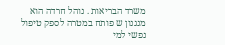משרד הבריאות . נוהל חרדה הוא מנגנון ש פותח במטרה לספק טיפול נפשי למי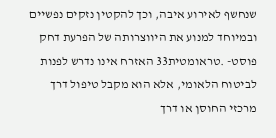שנחשף לאירוע איבה, וכך להקטין נזקים נפשיים ובמיוחד למנוע את היווצרותה של הפרעת דחק פוסט- .טראומטית33 האזרח אינו נדרש לפנות לביטוח הלאומי, אלא הוא מקבל טיפול דרך מרכזי החוסן או דרך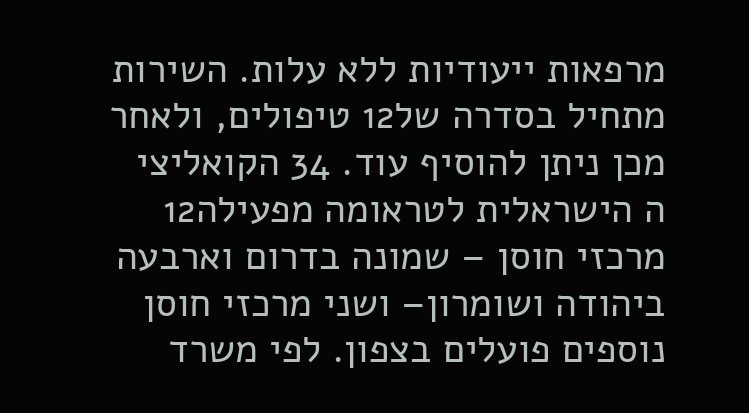מרפאות ייעודיות ללא עלות. השירות מתחיל בסדרה של12 טיפולים, ולאחר מכן ניתן להוסיף עוד. 34 הקואליצי ה הישראלית לטראומה מפעילה12 מרכזי חוסן – שמונה בדרום וארבעה ביהודה ושומרון– ושני מרכזי חוסן נוספים פועלים בצפון. לפי משרד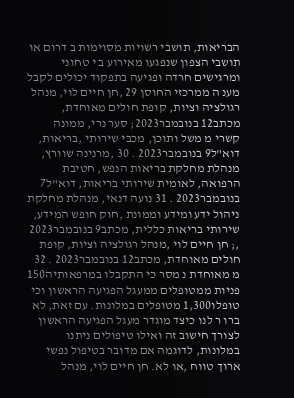הבריאות, תושבי רשויות מסוימות ב דרום או תושבי הצפון שנפגעו מאירוע ב י טחוני ומרגישים חרדה ופגיעה בתפקוד יכולים לקבל מענ ה ממרכזי החוסן 29 ,חן חיים לוי, מנהל רגולציה וציות, קופת חולים מאוחדת, מכתב12 בנובמבר2023; סער נרי, ממונה קשרי מ משל ותוכן, מכבי שירותי ,בריאות, דוא"ל9 בנובמבר2023 . 30 ,מרנינה שוורץ, מנהלת מחלקת בריאות הנפש, חטיבת הרפואה, לאומית שירותי בריאות, דוא"ל7 בנובמבר2023 . 31 נועה דנאי, מנהלת מחלקת ניהול ידע ומידע וממונת ,חוק חופש המידע, שירותי בריאות כללית, מכתב9 בנובמבר2023 ,; חן חיים לוי ,מנהל רגולציה וציות, קופת חולים מאוחדת, מכתב12 בנובמבר2023 . 32 מ מאוחדת נ מסר כי התקבלו במרפאותיה150 פניות ממטופלים ממעגל הפגיעה הראשון וכי טופלו1,300 מטופלים במלונות. עם זאת, לא ברו ר לנו כיצד מוגדר מעגל הפגיעה הראשון לצורך חישוב זה ואילו טיפולים ניתנו במלונות, לדוגמה אם מדובר בטיפול נפשי ארוך טווח ,או לא. חן חיים לוי, מנהל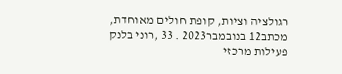רגולציה וציות, קופת חולים מאוחדת, מכתב12 בנובמבר2023 . 33 ,רוני בלנק פעילות מרכזי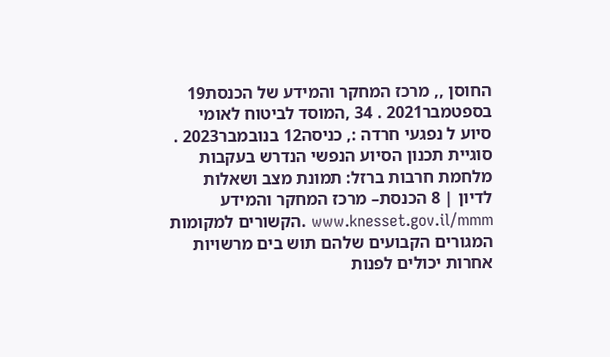החוסן ,, מרכז המחקר והמידע של הכנסת19 בספטמבר2021 . 34 ,המוסד לביטוח לאומי סיוע ל נפגעי חרדה :, כניסה12 בנובמבר2023 . סוגיית תכנון הסיוע הנפשי הנדרש בעקבות מלחמת חרבות ברזל: תמונת מצב ושאלות לדיון | 8 הכנסת– מרכז המחקר והמידע www.knesset.gov.il/mmm .הקשורים למקומות המגורים הקבועים שלהם תוש בים מרשויות אחרות יכולים לפנות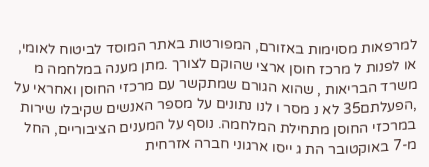למרפאות מסוימות באזורם, המפורטות באתר המוסד לביטוח לאומי, או לפנות ל מרכז חוסן ארצי שהוקם לצורך .מתן מענה במלחמה מ משרד הבריאות , שהוא הגורם שמתקשר עם מרכזי החוסן ואחראי על ,הפעלתם35 לא נ מסר ו לנו נתונים על מספר האנשים שקיבלו שירות במרכזי החוסן מתחילת המלחמה. נוסף על המענים הציבוריים, החל מ-7 באוקטובר הת ג ייסו ארגוני חברה אזרחית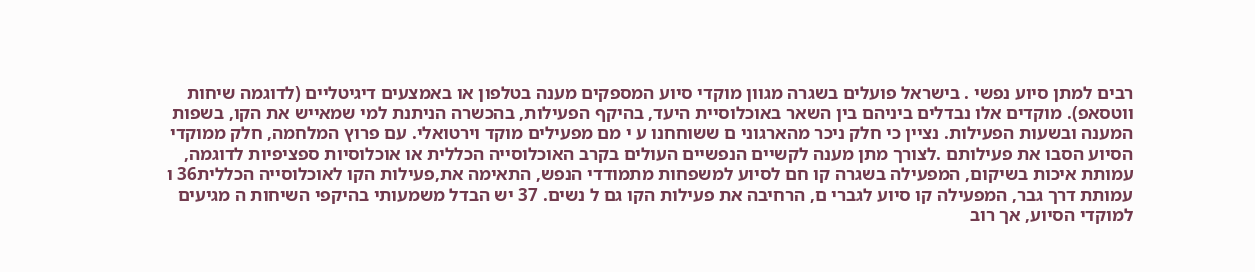רבים למתן סיוע נפשי . בישראל פועלים בשגרה מגוון מוקדי סיוע המספקים מענה בטלפון או באמצעים דיגיטליים (לדוגמה שיחות ווטסאפ). מוקדים אלו נבדלים ביניהם בין השאר באוכלוסיית היעד, בהיקף הפעילות, בהכשרה הניתנת למי שמאייש את הקו, בשפות המענה ובשעות הפעילות. נציין כי חלק ניכר מהארגוני ם ששוחחנו ע י מם מפעילים מוקד וירטואלי. עם פרוץ המלחמה, חלק ממוקדי הסיוע הסבו את פעילותם .לצורך מתן מענה לקשיים הנפשיים העולים בקרב האוכלוסייה הכללית או אוכלוסיות ספציפיות לדוגמה, עמותת איכות בשיקום, המפעילה בשגרה קו חם לסיוע למשפחות מתמודדי הנפש, התאימה את,פעילות הקו לאוכלוסייה הכללית36 ו עמותת דרך גבר, המפעילה קו סיוע לגברי ם, הרחיבה את פעילות הקו גם ל נשים. 37 יש הבדל משמעותי בהיקפי השיחות ה מגיעים למוקדי הסיוע, אך רוב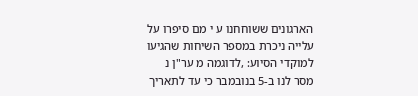הארגונים ששוחחנו ע י מם סיפרו על עלייה ניכרת במספר השיחות שהגיעו למוקדי הסיוע: ,לדוגמה מ ער"ן נ מסר לנו ב-5 בנובמבר כי עד לתאריך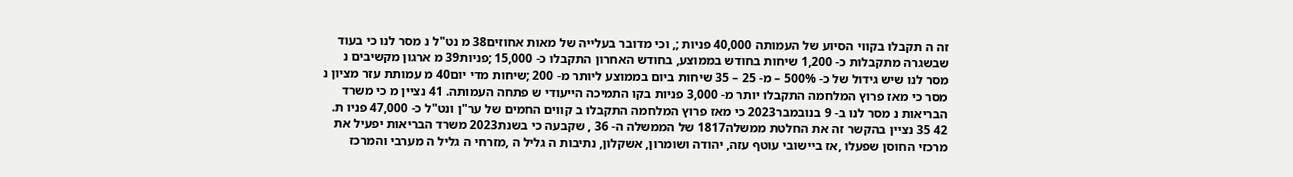זה ה תקבלו בקווי הסיוע של העמותה 40,000 פניות ;, וכי מדובר בעלייה של מאות אחוזים38 מ נט"ל נ מסר לנו כי בעוד שבשגרה מתקבלות כ- 1,200 שיחות בחודש בממוצע, בחודש האחרון התקבלו כ- 15,000 ;פניות39 מ ארגון מקשיבים נ מסר לנו שיש גידול של כ- 500% – מ- 25 – 35 שיחות ביום בממוצע ליותר מ- 200 ;שיחות מדי יום40 מ עמותת עזר מציון נ מסר כי מאז פרוץ המלחמה התקבלו יותר מ- 3,000 פניות בקו התמיכה הייעודי ש פתחה העמותה. 41 נציין מ כי משרד הבריאות נ מסר לנו ב- 9 בנובמבר2023 כי מאז פרוץ המלחמה התקבלו ב קווים החמים של ער"ן ונט"ל כ- 47,000 פניו ת. 42 35 נציין בהקשר זה את החלטת ממשלה1817 של הממשלה ה- 36 , שקבעה כי בשנת2023 משרד הבריאות יפעיל את מרכזי החוסן שפעלו ,אז ביישובי עוטף עזה, יהודה ושומרון, אשקלון, נתיבות ה גליל ה ,מזרחי ה גליל ה מערבי והמרכז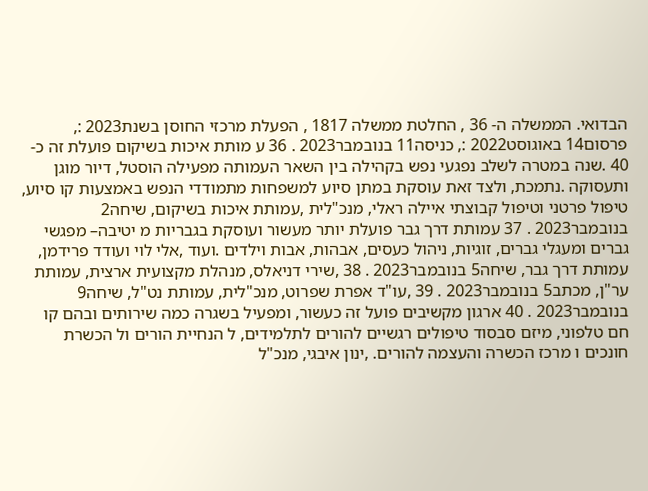הבדואי. הממשלה ה- 36 , החלטת ממשלה 1817 , הפעלת מרכזי החוסן בשנת2023 :, פרסום14 באוגוסט2022 :, כניסה11 בנובמבר2023 . 36 ע מותת איכות בשיקום פועלת זה כ- 40 .שנה במטרה לשלב נפגעי נפש בקהילה בין השאר העמותה מפעילה הוסטל, דיור מוגן ותעסוקה .נתמכת, ולצד זאת עוסקת במתן סיוע למשפחות מתמודדי הנפש באמצעות קו סיוע, טיפול פרטני וטיפול קבוצתי איילה ראלי, מנכ"לית ,עמותת איכות בשיקום, שיחה2 בנובמבר2023 . 37 עמותת דרך גבר פועלת יותר מעשור ועוסקת בגבריות מ יטיבה– מפגשי גברים ומעגלי גברים, זוגיות, ניהול כעסים, אבהות, אבות וילדים .ועוד ,אלי לוי ועודד פרידמן, עמותת דרך גבר, שיחה5 בנובמבר2023 . 38 ,שירי דניאלס, מנהלת מקצועית ארצית, עמותת ער"ן, מכתב5 בנובמבר2023 . 39 ,עו"ד אפרת שפרוט, מנכ"לית, עמותת נט"ל, שיחה9 בנובמבר2023 . 40 ארגון מקשיבים פועל זה כעשור, ומפעיל בשגרה כמה שירותים ובהם קו חם טלפוני, מיזם סבסוד טיפולים רגשיים להורים לתלמידים, ל הנחיית הורים ול הכשרת חונכים ו מרכז הכשרה והעצמה להורים. ,ינון איבגי, מנכ"ל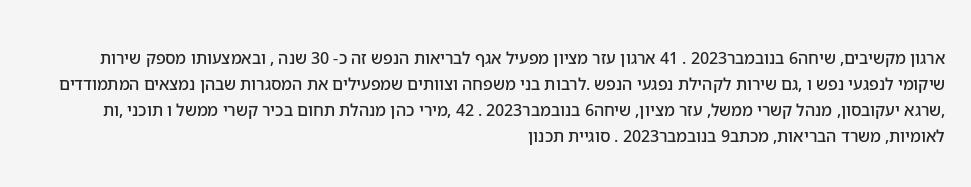ארגון מקשיבים, שיחה6 בנובמבר2023 . 41 ארגון עזר מציון מפעיל אגף לבריאות הנפש זה כ- 30 שנה , ובאמצעותו מספק שירות שיקומי לנפגעי נפש ו ,גם שירות לקהילת נפגעי הנפש .לרבות בני משפחה וצוותים שמפעילים את המסגרות שבהן נמצאים המתמודדים ,שרגא יעקובסון, מנהל קשרי ממשל, עזר מציון, שיחה6 בנובמבר2023 . 42 ,מירי כהן מנהלת תחום בכיר קשרי ממשל ו תוכני ,ות לאומיות, משרד הבריאות, מכתב9 בנובמבר2023 . סוגיית תכנון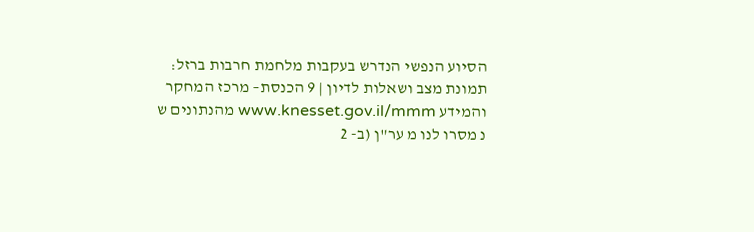הסיוע הנפשי הנדרש בעקבות מלחמת חרבות ברזל: תמונת מצב ושאלות לדיון | 9 הכנסת– מרכז המחקר והמידע www.knesset.gov.il/mmm מהנתונים ש נ מסרו לנו מ ער"ן (ב- 2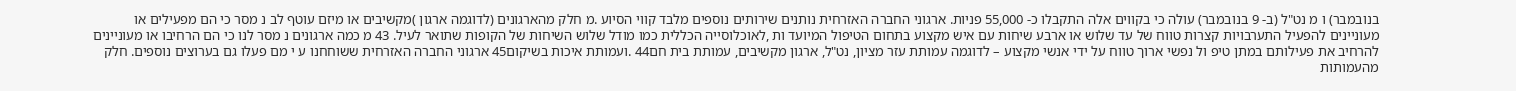בנובמבר) ו מ נט"ל (ב- 9 בנובמבר) עולה כי בקווים אלה התקבלו כ- 55,000 פניות. ארגוני החברה האזרחית נותנים שירותים נוספים מלבד קווי הסיוע .מ חלק מהארגונים (לדוגמה ארגון )מקשיבים או מיזם עוטף לב נ מסר כי הם מפעילים או מעוניינים להפעיל התערבויות קצרות טווח של עד שלוש או ארבע שיחות עם איש מקצוע בתחום הטיפול המיועד ות ,לאוכלוסייה הכללית כמו מודל שלוש השיחות של הקופות שתואר לעיל. 43 מ כמה ארגונים נ מסר לנו כי הם הרחיבו או מעוניינים להרחיב את פעילותם במתן טיפ ול נפשי ארוך טווח על ידי אנשי מקצוע – לדוגמה עמותת עזר מציון, נט"ל, ארגון מקשיבים, עמותת בית חם44 .ועמותת איכות בשיקום45 ארגוני החברה האזרחית ששוחחנו ע י מם פעלו גם בערוצים נוספים. חלק מהעמותות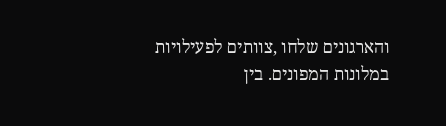והארגונים שלחו ,צוותים לפעילויות במלונות המפונים. בין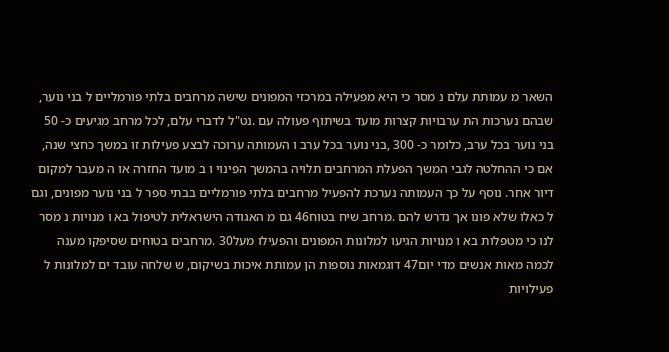השאר מ עמותת עלם נ מסר כי היא מפעילה במרכזי המפונים שישה מרחבים בלתי פורמליים ל בני נוער, שבהם נערכות הת ערבויות קצרות מועד בשיתוף פעולה עם .נט"ל לדברי עלם, לכל מרחב מגיעים כ- 50 בני נוער בכל ערב, כלומר כ- 300 ,בני נוער בכל ערב ו העמותה ערוכה לבצע פעילות זו במשך כחצי שנה, אם כי ההחלטה לגבי המשך הפעלת המרחבים תלויה בהמשך הפינוי ו ב מועד החזרה או ה מעבר למקום דיור אחר. נוסף על כך העמותה נערכת להפעיל מרחבים בלתי פורמליים בבתי ספר ל בני נוער מפונים, וגם ל כאלו שלא פונו אך נדרש להם .מרחב שיח בטוח46 גם מ האגודה הישראלית לטיפול בא ו מנויות נ מסר לנו כי מטפלות בא ו מנויות הגיעו למלונות המפונים והפעילו מעל30 .מרחבים בטוחים שסיפקו מענה לכמה מאות אנשים מדי יום47 דוגמאות נוספות הן עמותת איכות בשיקום, ש שלחה עובד ים למלונות ל פעילויות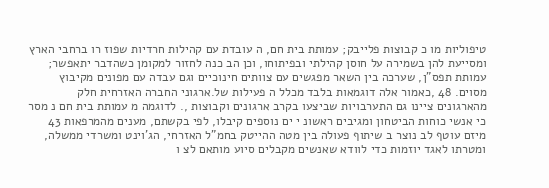טיפוליות מו כ קבוצות פלייבק; עמותת בית חם, ה עובדת עם קהילות חרדיות שפוז רו ברחבי הארץ ומסייעת להן בשמירה על חוסן קהילתי ובפיתוחו, וכן הב כנה לחזור למקומן כשהדבר יתאפשר; עמותת תפס"ן, שערכה בין השאר מפגשים עם צוותים חינוכיים וגם עבדה עם מפונים מקיבוץ מסוים. 48 ,כאמור אלה דוגמאות בלבד מכלל ה פעילות של.ארגוני החברה האזרחית חלק מהארגונים ציינו גם התערבויות שביצעו בקרב ארגונים וקבוצות ,. לדוגמה מ עמותת בית חם נ מסר כי אנשי כוחות הביטחון ומגיבים ראשונ י ים נוספים קיבלו, לפי בקשתם, מענים מהמרפאות 43 מיזם עוטף לב נוצר ב שיתוף פעולה בין מטה ההייטק בחמ"ל האזרחי, הג'וינט ומשרדי ממשלה, ומטרתו לאגד יוזמות כדי לוודא שאנשים מקבלים סיוע מותאם לצ ו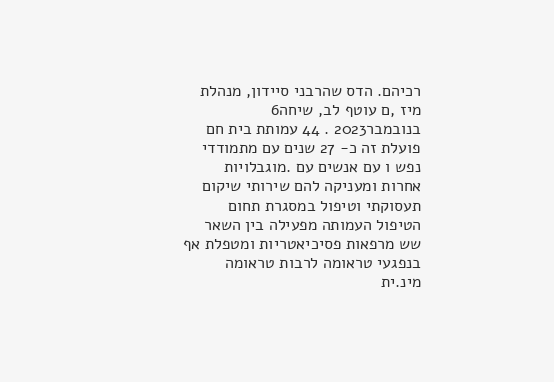רכיהם. הדס שהרבני סיידון, מנהלת מיז ,ם עוטף לב, שיחה6 בנובמבר2023 . 44 עמותת בית חם פועלת זה כ- 27 שנים עם מתמודדי נפש ו עם אנשים עם .מוגבלויות אחרות ומעניקה להם שירותי שיקום תעסוקתי וטיפול במסגרת תחום הטיפול העמותה מפעילה בין השאר שש מרפאות פסיכיאטריות ומטפלת אף בנפגעי טראומה לרבות טראומה מינ.ית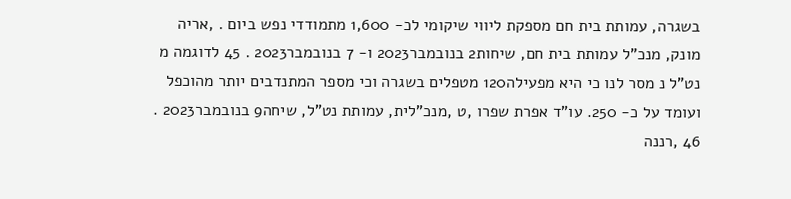בשגרה, עמותת בית חם מספקת ליווי שיקומי לכ- 1,600 מתמודדי נפש ביום . ,אריה מונק, מנכ"ל עמותת בית חם, שיחות2 בנובמבר2023 ו- 7 בנובמבר2023 . 45 לדוגמה מ נט"ל נ מסר לנו כי היא מפעילה120 מטפלים בשגרה וכי מספר המתנדבים יותר מהוכפל ועומד על כ- 250. עו"ד אפרת שפרו ,ט ,מנכ"לית, עמותת נט"ל, שיחה9 בנובמבר2023 . 46 ,רננה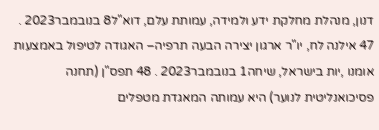דנון, מנהלת מחלקת ידע ולמידה, עמותת עלם, דוא"ל8 בנובמבר2023 . 47 אילנה לח, יו"ר ארגון יצירה הבעה תרפיה– האגודה לטיפול באמצעות אומנו ,יות בישראל, שיחה1 בנובמבר2023 . 48 תפס"ן (תחנה פסיכואנליטית לנוער) היא עמותה המאגדת מטפלים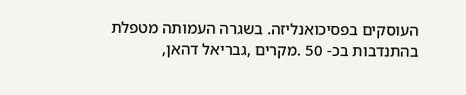העוסקים בפסיכואנליזה. בשגרה העמותה מטפלת בהתנדבות בכ- 50 .מקרים ,גבריאל דהאן,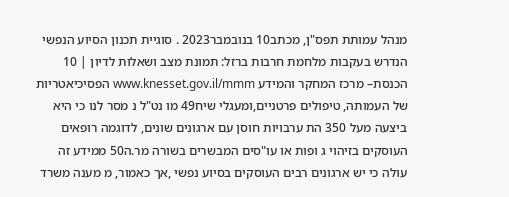מנהל עמותת תפס"ן, מכתב10 בנובמבר2023 . סוגיית תכנון הסיוע הנפשי הנדרש בעקבות מלחמת חרבות ברזל: תמונת מצב ושאלות לדיון | 10 הכנסת– מרכז המחקר והמידע www.knesset.gov.il/mmm הפסיכיאטריות של העמותה, טיפולים פרטניים,ומעגלי שיח49 מו נט"ל נ מסר לנו כי היא ביצעה מעל 350 הת ערבויות חוסן עם ארגונים שונים, לדוגמה רופאים העוסקים בזיהוי ג ופות או עו"סים המבשרים בשורה מר.ה50 ממידע זה עולה כי יש ארגונים רבים העוסקים בסיוע נפשי ,אך כאמור, מ מענה משרד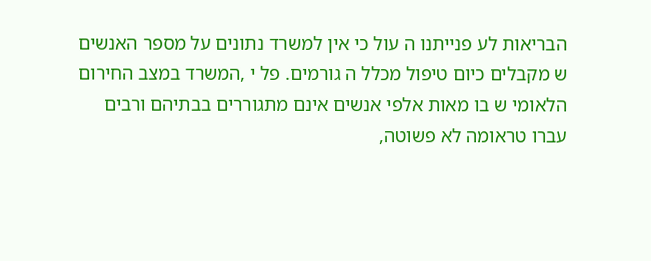הבריאות לע פנייתנו ה עול כי אין למשרד נתונים על מספר האנשים ש מקבלים כיום טיפול מכלל ה גורמים. פל י ,המשרד במצב החירום הלאומי ש בו מאות אלפי אנשים אינם מתגוררים בבתיהם ורבים עברו טראומה לא פשוטה,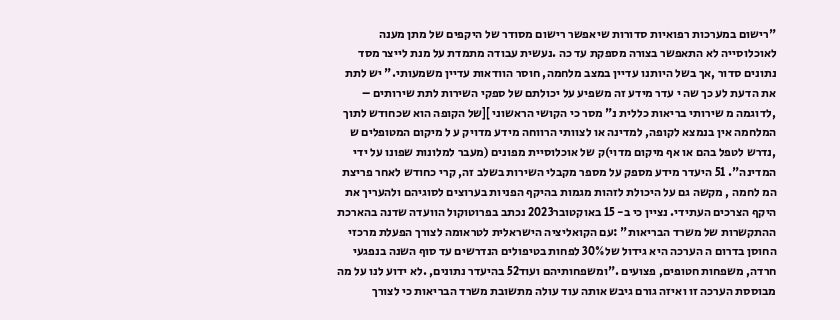"רישום במערכות רפואיות סדורות שיאפשר רישום מסודר של היקפים של מתן מענה לאוכלוסייה לא התאפשר בצורה מספקת עד כה .נעשית עבודה מתמדת על מנת לייצר מסד נתונים סדור ,אך בשל היותנו עדיין במצב מלחמה, חוסר הוודאות עדיין משמעותי." יש לתת את הדעת לע כך שה י עדר מידע זה משפיע על יכולתם של ספקי השירות לתת שירותים – ,לדוגמה מ שירותי בריאות כללית נ" מסר כי הקושי הראשוני ][של הקופה הוא שכחודש לתוך המלחמה אין בנמצא לקופה, למדינה או לצוותי הרווחה מידע מדויק ע ל מיקום המטופלים ש ,נדרש לטפל בהם או אף מיקום מדוי)ק של אוכלוסיית מפונים (מעבר למלונות שפונו על ידי המדינה". 51 היעדר מידע מספק על מספר מקבלי השירות בשלב זה, קרי כחודש לאחר פריצת המ לחמה , מקשה גם על היכולת לזהות מגמות בהיקף הפניות בערוצים לסוגיהם ולהעריך את היקף הצרכים העתידי. נציין כי ב- 15 באוקטובר2023 נכתב בפרוטוקול הוועדה שדנה בהארכת ההתקשרות של משרד הבריאות" :עם הקואליציה הישראלית לטראומה לצורך הפעלת מרכזי החוסן בדרום ה הערכה היא גידול של30% לפחות בטיפולים הנדרשים עד סוף השנה בנפגעי חרדה, משפחות חטופים, פצועים ."ומשפחותיהם ועוד52 בהיעדר נתונים, .לא ידוע לנו על מה מבוססת הערכה זו ואיזה גורם גיבש אותה עוד עולה מתשובת משרד הבריאות כי לצורך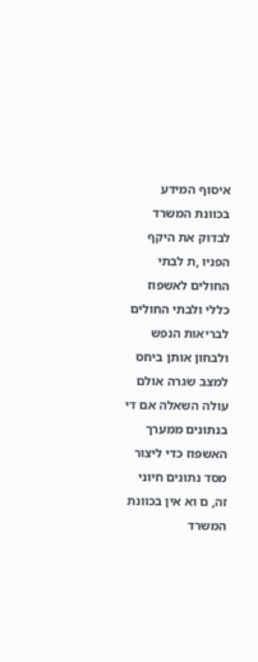איסוף המידע בכוונת המשרד לבדוק את היקף הפניו ,ת לבתי החולים לאשפוז כללי ולבתי החולים לבריאות הנפש ולבחון אותן ביחס למצב שגרה אולם עולה השאלה אם די בנתונים ממערך האשפוז כדי ליצור מסד נתונים חיוני זה, ם וא אין בכוונת המשרד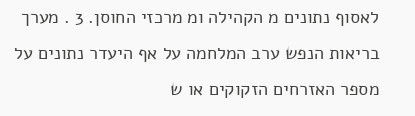לאסוף נתונים מ הקהילה ומ מרכזי החוסן. 3 . מערך בריאות הנפש ערב המלחמה על אף היעדר נתונים על מספר האזרחים הזקוקים או ש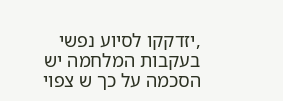,יזדקקו לסיוע נפשי בעקבות המלחמה יש הסכמה על כך ש צפוי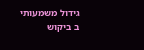גידול משמעותי ב ביקוש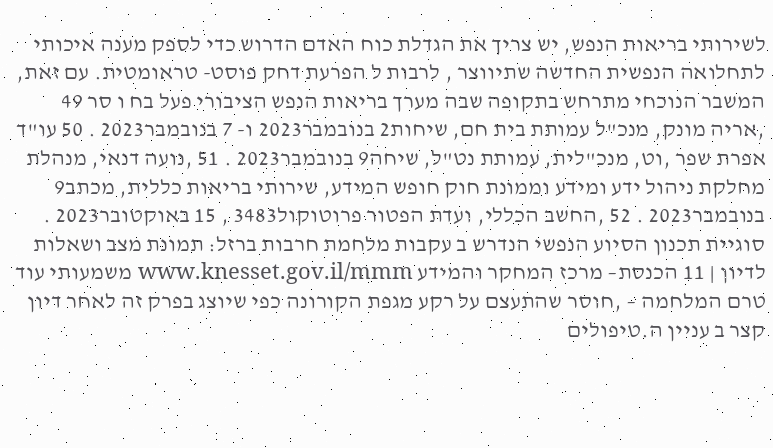לשירותי בריאות הנפש, יש צריך את הגדלת כוח האדם הדרוש כדי לספק מענה איכותי לתחלואה הנפשית החדשה שתיווצר , לרבות ל הפרעת דחק פוסט- טראומטית. עם זאת, המשבר הנוכחי מתרחש בתקופה שבה מערך בריאות הנפש הציבורי פעל בח ו סר 49 ,אריה מונק, מנכ"ל עמותת בית חם, שיחות2 בנובמבר2023 ו- 7 בנובמבר2023 . 50 עו"ד אפרת שפר ,וט, מנכ"לית, עמותת נט"ל, שיחה9 בנובמבר2023 . 51 ,נועה דנאי, מנהלת מחלקת ניהול ידע ומידע וממונת חוק חופש המידע, שירותי בריאות כללית, מכתב9 בנובמבר2023 . 52 ,החשב הכללי, ועדת הפטור פרוטוקול3483 , 15 באוקטובר2023 . סוגיית תכנון הסיוע הנפשי הנדרש ב עקבות מלחמת חרבות ברזל: תמונת מצב ושאלות לדיון | 11 הכנסת– מרכז המחקר והמידע www.knesset.gov.il/mmm משמעותי עוד טרם המלחמה – ,חוסר שהתעצם על רקע מגפת הקורונה כפי שיוצג בפרק זה לאחר דיון קצר ב עניין ה.טיפולים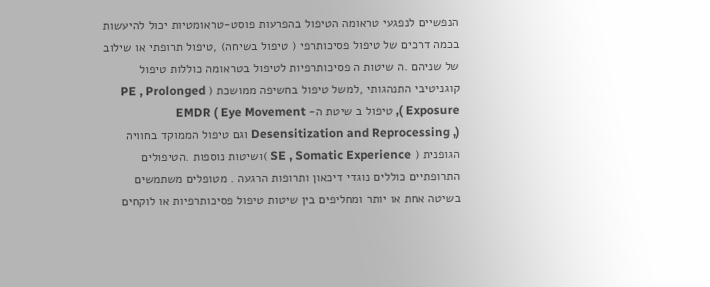הנפשיים לנפגעי טראומה הטיפול בהפרעות פוסט-טראומטיות יכול להיעשות בכמה דרכים של טיפול פסיכותרפי ( טיפול בשיחה) ,טיפול תרופתי או שילוב של שניהם .ה שיטות ה פסיכותרפיות לטיפול בטראומה כוללות טיפול קוגניטיבי התנהגותי ,למשל טיפול בחשיפה ממושכת ( PE , Prolonged Exposure ), טיפול ב שיטת ה- EMDR ( Eye Movement Desensitization and Reprocessing ,) וגם טיפול הממוקד בחוויה הגופנית ( SE , Somatic Experience )ושיטות נוספות .הטיפולים התרופתיים כוללים נוגדי דיכאון ותרופות הרגעה . מטופלים משתמשים בשיטה אחת או יותר ומחליפים בין שיטות טיפול פסיכותרפיות או לוקחים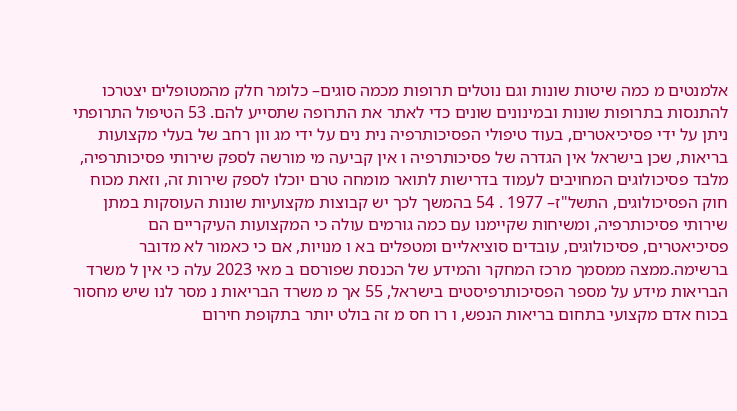אלמנטים מ כמה שיטות שונות וגם נוטלים תרופות מכמה סוגים– כלומר חלק מהמטופלים יצטרכו להתנסות בתרופות שונות ובמינונים שונים כדי לאתר את התרופה שתסייע להם. 53 הטיפול התרופתי ניתן על ידי פסיכיאטרים, בעוד טיפולי הפסיכותרפיה נית נים על ידי מג וון רחב של בעלי מקצועות בריאות, שכן בישראל אין הגדרה של פסיכותרפיה ו אין קביעה מי מורשה לספק שירותי פסיכותרפיה, מלבד פסיכולוגים המחויבים לעמוד בדרישות לתואר מומחה טרם יוכלו לספק שירות זה, וזאת מכוח חוק הפסיכולוגים, התשל"ז– 1977 . 54 בהמשך לכך יש קבוצות מקצועיות שונות העוסקות במתן שירותי פסיכותרפיה, ומשיחות שקיימנו עם כמה גורמים עולה כי המקצועות העיקריים הם פסיכיאטרים, פסיכולוגים, עובדים סוציאליים ומטפלים בא ו מנויות, אם כי כאמור לא מדובר ברשימה.ממצה ממסמך מרכז המחקר והמידע של הכנסת שפורסם ב מאי 2023 עלה כי אין ל משרד הבריאות מידע על מספר הפסיכותרפיסטים בישראל, 55 אך מ משרד הבריאות נ מסר לנו שיש מחסור בכוח אדם מקצועי בתחום בריאות הנפש, ו רו חס מ זה בולט יותר בתקופת חירום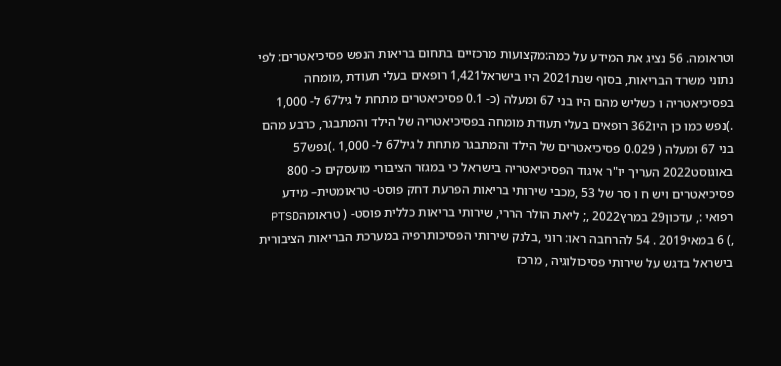וטראומה. 56 נציג את המידע על כמה:מקצועות מרכזיים בתחום בריאות הנפש פסיכיאטרים: לפי נתוני משרד הבריאות, בסוף שנת2021 היו בישראל1,421 רופאים בעלי תעודת ,מומחה בפסיכיאטריה ו כשליש מהם היו בני 67 ומעלה (כ- 0.1 פסיכיאטרים מתחת ל גיל67 ל- 1,000 .)נפש כמו כן היו362 רופאים בעלי תעודת מומחה בפסיכיאטריה של הילד והמתבגר, כרבע מהם בני 67 ומעלה ( 0.029 פסיכיאטרים של הילד והמתבגר מתחת ל גיל67 ל- 1,000 .)נפש57 באוגוסט2022 העריך יו"ר איגוד הפסיכיאטריה בישראל כי במגזר הציבורי מועסקים כ- 800 פסיכיאטרים ויש ח ו סר של 53 ,מכבי שירותי בריאות הפרעת דחק פוסט- טראומטית– מידע רפואי :, עדכון29 במרץ2022 ,; ליאת הולר הררי, שירותי בריאות כללית פוסט- ( טראומהPTSD ,) 6 במאי2019 . 54 להרחבה ראו: רוני ,בלנק שירותי הפסיכותרפיה במערכת הבריאות הציבורית בישראל בדגש על שירותי פסיכולוגיה , מרכז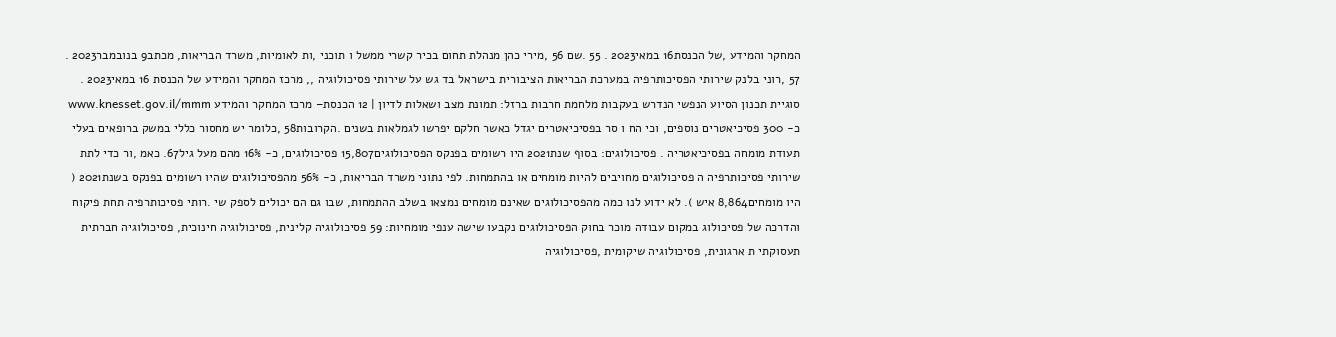המחקר והמידע ,של הכנסת16 במאי2023 . 55 .שם 56 ,מירי כהן מנהלת תחום בכיר קשרי ממשל ו תוכני ,ות לאומיות, משרד הבריאות, מכתב9 בנובמבר2023 . 57 ,רוני בלנק שירותי הפסיכותרפיה במערכת הבריאות הציבורית בישראל בד גש על שירותי פסיכולוגיה ,, מרכז המחקר והמידע של הכנסת 16 במאי2023 . סוגיית תכנון הסיוע הנפשי הנדרש בעקבות מלחמת חרבות ברזל: תמונת מצב ושאלות לדיון | 12 הכנסת– מרכז המחקר והמידע www.knesset.gov.il/mmm כ- 300 פסיכיאטרים נוספים, וכי הח ו סר בפסיכיאטרים יגדל כאשר חלקם יפרשו לגמלאות בשנים .הקרובות58 ,כלומר יש מחסור כללי במשק ברופאים בעלי תעודת מומחה בפסיכיאטריה . פסיכולוגים: בסוף שנת2021 היו רשומים בפנקס הפסיכולוגים15,807 פסיכולוגים, כ- 16% מהם מעל גיל67. כאמ ,ור כדי לתת שירותי פסיכותרפיה ה פסיכולוגים מחויבים להיות מומחים או בהתמחות. לפי נתוני משרד הבריאות, כ- 56% מהפסיכולוגים שהיו רשומים בפנקס בשנת2021 ( היו מומחים8,864 איש ). לא ידוע לנו כמה מהפסיכולוגים שאינם מומחים נמצאו בשלב ההתמחות, שבו גם הם יכולים לספק שי .רותי פסיכותרפיה תחת פיקוח והדרכה של פסיכולוג במקום עבודה מוכר בחוק הפסיכולוגים נקבעו שישה ענפי מומחיות: 59 פסיכולוגיה קלינית, פסיכולוגיה חינוכית, פסיכולוגיה חברתית תעסוקתי ת ארגונית, פסיכולוגיה שיקומית ,פסיכולוגיה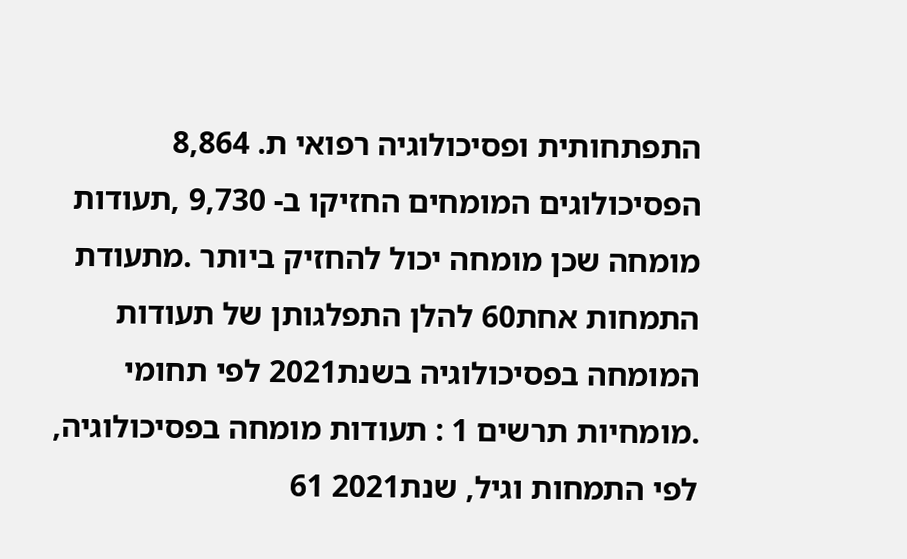התפתחותית ופסיכולוגיה רפואי ת. 8,864 הפסיכולוגים המומחים החזיקו ב- 9,730 ,תעודות מומחה שכן מומחה יכול להחזיק ביותר .מתעודת התמחות אחת60 להלן התפלגותן של תעודות המומחה בפסיכולוגיה בשנת2021 לפי תחומי .מומחיות תרשים 1 : תעודות מומחה בפסיכולוגיה, לפי התמחות וגיל, שנת2021 61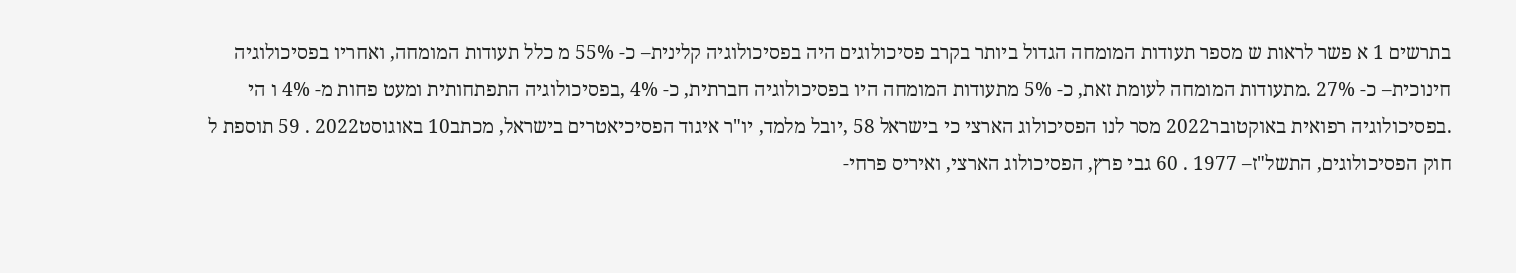בתרשים 1 א פשר לראות ש מספר תעודות המומחה הגדול ביותר בקרב פסיכולוגים היה בפסיכולוגיה קלינית– כ- 55% מ כלל תעודות המומחה, ואחריו בפסיכולוגיה חינוכית– כ- 27% .מתעודות המומחה לעומת זאת, כ- 5% מתעודות המומחה היו בפסיכולוגיה חברתית, כ- 4% ,בפסיכולוגיה התפתחותית ומעט פחות מ- 4% ו הי .בפסיכולוגיה רפואית באוקטובר2022 מסר לנו הפסיכולוג הארצי כי בישראל 58 ,יובל מלמד, יו"ר איגוד הפסיכיאטרים בישראל, מכתב10 באוגוסט2022 . 59 תוספת ל חוק הפסיכולוגים, התשל"ז– 1977 . 60 גבי פרץ, הפסיכולוג הארצי, ואיריס פרחי-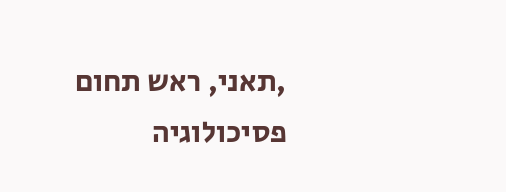,תאני, ראש תחום פסיכולוגיה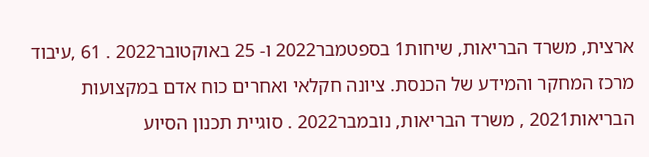ארצית, משרד הבריאות, שיחות1 בספטמבר2022 ו- 25 באוקטובר2022 . 61 ,עיבוד מרכז המחקר והמידע של הכנסת. ציונה חקלאי ואחרים כוח אדם במקצועות הבריאות2021 , משרד הבריאות, נובמבר2022 . סוגיית תכנון הסיוע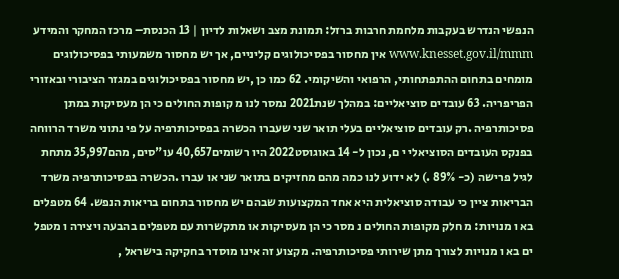הנפשי הנדרש בעקבות מלחמת חרבות ברזל: תמונת מצב ושאלות לדיון | 13 הכנסת– מרכז המחקר והמידע www.knesset.gov.il/mmm אין מחסור בפסיכולוגים קליניים, אך יש מחסור משמעותי בפסיכולוגים מומחים בתחום ההתפתחותי, הרפואי והשיקומי. 62 כמו כן ,יש מחסור בפסיכולוגים במגזר הציבורי ובאזורי הפריפריה. 63 עובדים סוציאליים: במהלך שנת2021 נמסר לנו מ קופות החולים כי הן מעסיקות במתן פסיכותרפיה .רק עובדים סוציאליים בעלי תואר שני שעברו הכשרה בפסיכותרפיה על פי נתוני משרד הרווחה בפנקס העובדים הסוציאלי י ם, נכון ל- 14 באוגוסט2022 היו רשומים40,657 עו"סים, מהם35,997 מתחת לגיל פרישה (כ- 89% .) לא ידוע לנו כמה מהם מחזיקים בתואר שני או עברו .הכשרה בפסיכותרפיה משרד הבריאות ציין כי עבודה סוציאלית היא אחד המקצועות שבהם יש מחסור בתחום בריאות הנפש. 64 מטפלים בא ו מנויות: מ חלק מקופות החולים נ מסר כי הן מעסיקות או מתקשרות עם מטפלים בהבעה ויצירה ו מטפל ים בא ו מנויות לצורך מתן שירותי פסיכותרפיה. מקצוע זה אינו מוסדר בחקיקה בישראל ,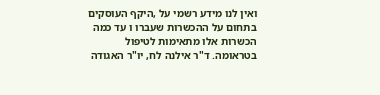ואין לנו מידע רשמי על ,היקף העוסקים בתחום על ההכשרות שעברו ו עד כמה הכשרות אלו מתאימות לטיפול בטראומה. ד"ר אילנה לח, יו"ר האגודה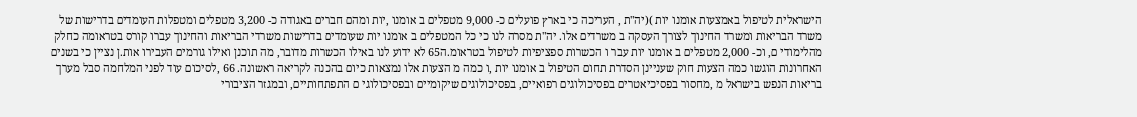הישראלית לטיפול באמצעות אומנו יות )(יה"ת , העריכה כי בארץ פועלים כ- 9,000 מטפלים ב אומנו ,יות ומהם חברים באגודה כ- 3,200 מטפלים ומטפלות העומדים בדרישות של משרד הבריאות ומשרד החינוך לצורך העסקה ב משרדים אלו. יה"ת מסרה לנו כי כל המטפלים ב אומנו יות שעומדים בדרישות משרדי הבריאות והחינוך עברו קורס בטראומה כחלק מהלימודי ם, וכ- 2,000 מטפלים ב אומנו יות עבר ו הכשרות ספציפיות לטיפול בטראומ.ה65 לא ידוע לנו באילו הכשרות מדובר, מה תוכנן ואילו גורמים העבירו אות.ן נציין כי בשנים האחרונות הוגשו כמה הצעות חוק שעניינן הסדרת תחום הטיפול ב אומנו יות ,ו כמה מ הצעות אלו נמצאות כיום בהכנה לקריאה ראשונה. 66 ,לסיכום עוד לפני המלחמה סבל מערך בריאות הנפש בישראל מ ,מחסור בפסיכיאטרים בפסיכולוגים רפואיים, בפסיכולוגים שיקומיים ובפסיכולוגי ם התפתחותיים, ובמגזר הציבורי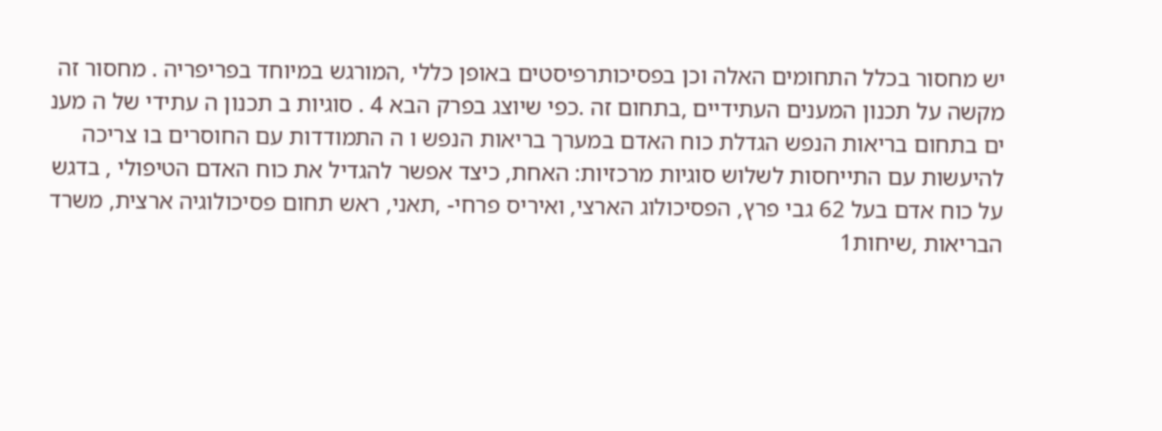יש מחסור בכלל התחומים האלה וכן בפסיכותרפיסטים באופן כללי ,המורגש במיוחד בפריפריה . מחסור זה מקשה על תכנון המענים העתידיים ,בתחום זה .כפי שיוצג בפרק הבא 4 . סוגיות ב תכנון ה עתידי של ה מענ ים בתחום בריאות הנפש הגדלת כוח האדם במערך בריאות הנפש ו ה התמודדות עם החוסרים בו צריכה להיעשות עם התייחסות לשלוש סוגיות מרכזיות: האחת, כיצד אפשר להגדיל את כוח האדם הטיפולי , בדגש על כוח אדם בעל 62 גבי פרץ, הפסיכולוג הארצי, ואיריס פרחי- ,תאני, ראש תחום פסיכולוגיה ארצית, משרד הבריאות ,שיחות1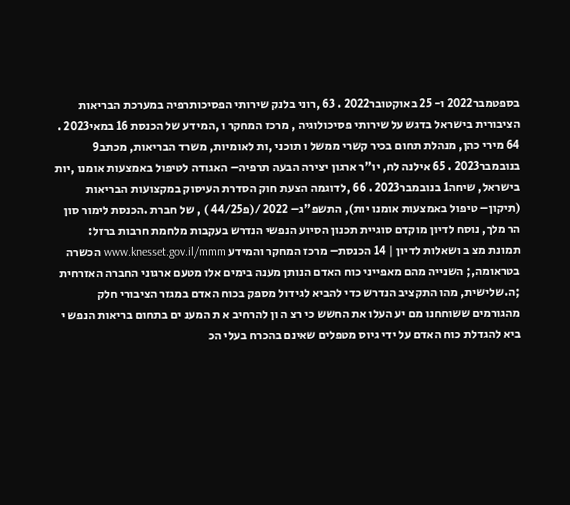בספטמבר2022 ו- 25 באוקטובר2022 . 63 ,רוני בלנק שירותי הפסיכותרפיה במערכת הבריאות הציבורית בישראל בדגש על שירותי פסיכולוגיה , מרכז המחקר ו ,המידע של הכנסת 16 במאי2023 . 64 מירי כהן, מנהלת תחום בכיר קשרי ממשל ו תוכני ,ות לאומיות, משרד הבריאות, מכתב9 בנובמבר2023 . 65 אילנה לח, יו"ר ארגון יצירה הבעה תרפיה– האגודה לטיפול באמצעות אומנו ,יות בישראל, שיחה1 בנובמבר2023 . 66 ,לדוגמה הצעת חוק הסדרת העיסוק במקצועות הבריאות (תיקון– טיפול באמצעות אומנו יות), התשפ"ג– 2022 /(פ44/25 ) , של חברת .הכנסת לימור סון הר מלך, נוסח לדיון מוקדם סוגיית תכנון הסיוע הנפשי הנדרש בעקבות מלחמת חרבות ברזל: תמונת מצ ב ושאלות לדיון | 14 הכנסת– מרכז המחקר והמידע www.knesset.gov.il/mmm הכשרה בטראומה,; השנייה מהם מאפייני כוח האדם הנותן מענה בימים אלו מטעם ארגוני החברה האזרחית ;ה.שלישית, מהו התקציב הנדרש כדי להביא לגידול מספק בכוח האדם במגזר הציבורי חלק מהגורמים ששוחחנו מם יע העלו את החשש כי רצ ה ון להרחיב א ת המענ ים בתחום בריאות הנפש י ביא להגדלת כוח האדם על ידי גיוס מטפלים שאינם בהכרח בעלי הכ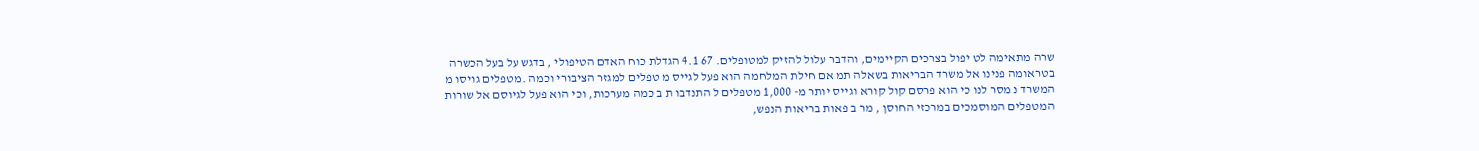שרה מתאימה לט יפול בצרכים הקיימים, והדבר עלול להזיק למטופלים. 67 4.1 הגדלת כוח האדם הטיפולי , בדגש על בעל הכשרה בטראומה פנינו אל משרד הבריאות בשאלה תמ אם חילת המלחמה הוא פעל לגייס מ טפלים למגזר הציבורי וכמה .מטפלים גויסו מ המשרד נ מסר לנו כי הוא פרסם קול קורא וגייס יותר מ- 1,000 מטפלים ל התנדבו ת ב כמה מערכות, וכי הוא פעל לגיוסם אל שורות המטפלים המוסמכים במרכזי החוסן , מר ב פאות בריאות הנפש,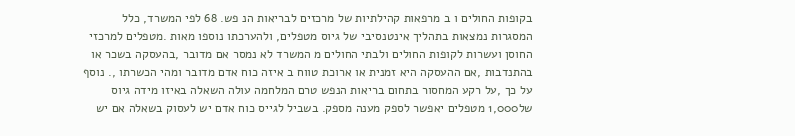בקופות החולים ו ב מרפאות קהילתיות של מרכזים לבריאות הנ פש. 68 לפי המשרד, כלל המסגרות נמצאות בתהליך אינטנסיבי של גיוס מטפלים, ולהערכתו נוספו מאות .מטפלים למרכזי החוסן ועשרות לקופות החולים ולבתי החולים מ המשרד לא נמסר אם מדובר ,בהעסקה בשכר או בהתנדבות ,אם ההעסקה היא זמנית או ארוכת טווח ב איזה כוח אדם מדובר ומהי הכשרתו ,. נוסף על כך ,על רקע המחסור בתחום בריאות הנפש טרם המלחמה עולה השאלה באיזו מידה גיוס של1,000 מטפלים יאפשר לספק מענה מספק. בשביל לגייס כוח אדם יש לעסוק בשאלה אם יש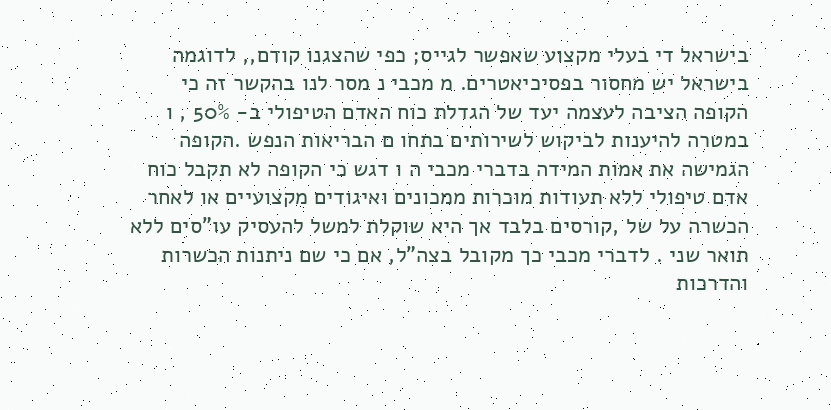בישראל די בעלי מקצוע שאפשר לגייס; כפי שהצגנו קודם,, לדוגמה בישראל יש מחסור בפסיכיאטרים. מ מכבי נ מסר לנו בהקשר זה כי הקופה הציבה לעצמה יעד של הגדלת כוח האדם הטיפולי ב- 50% , ו במטרה להיענות לביקוש לשירותים בתחו ם הבריאות הנפש .הקופה הגמישה את אמות המידה בדברי מכבי ה ו דגש כי הקופה לא תקבל כוח אדם טיפולי ללא תעודות מוכרות ממכונים ואיגודים מקצועיים או לאחר הכשרה על של ,קורסים בלבד אך היא שוקלת למשל להעסיק עו"סים ללא תואר שני . לדברי מכבי כך מקובל בצה"ל, אם כי שם ניתנות הכשרות והדרכות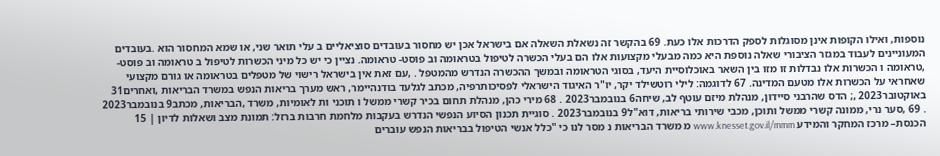נוספות, ואילו הקופות אינן מסוגלות לספק הדרכות אלו כעת. 69 בהקשר זה נשאלת השאלה אם בישראל אכן יש מחסור בעובדים סוציאליים ב עלי תואר שני, או שמא המחסור הוא .בעובדים המעוניינים לעבוד במגזר הציבורי שאלה נוספת היא כמה מבעלי מקצועות אלו הם בעלי הכשרה לטיפול בטראומה וב פוסט- טראומה. נציין כי יש כל מיני הכשרות לטיפול ב טראומה וב פוסט- ,טראומה ו הכשרות אלו נבדלות זו מזו בין השאר באוכלוסיית היעד, בסוגי הטראומה ובמשך ההכשרה הנדרש מהמטפל . ,עם זאת אין בישראל רישוי של מטפלים בטראומה או גורם מקצועי שאחראי על הכשרות אלו מטעם המדינה. 67 לדוגמה: לילי רוטשילד יקר, יו"ר האיגוד הישראלי לפסיכותרפיה, מכתב לגלעד בודנהיימר, ראש מערך בריאות הנפש במשרד הבריאות ,ואחרים31 באוקטובר2023 ,; הדס שהרבני סיידון, מנהלת מיזם עוטף לב, שיחה6 בנובמבר2023 . 68 מירי כהן, מנהלת תחום בכיר קשרי ממשל ו תוכני ות לאומיות, משרד ,הבריאות, מכתב9 בנובמבר2023 . 69 ,סער נרי, ממונה קשרי ממשל ותוכן, מכבי שירותי בריאות, דוא"ל9 בנובמבר2023 . סוגיית תכנון הסיוע הנפשי הנדרש בעקבות מלחמת חרבות ברזל: תמונת מצב ושאלות לדיון | 15 הכנסת– מרכז המחקר והמידע www.knesset.gov.il/mmm מ משרד הבריאות נ מסר לנו כי "כלל אנשי הטיפול בבריאות הנפש עוברים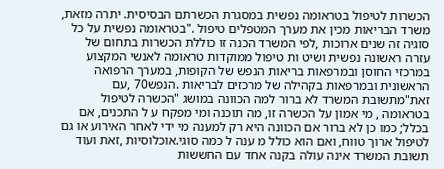הכשרות לטיפול בטראומה נפשית במסגרת הכשרתם הבסיסית. יתרה מזאת, משרד הבריאות מכין את מערך המטפלים טיפול ."בטראומה נפשית על כל סוגיה זה שנים ארוכות ,לפי המשרד הכנה זו כוללת הכשרות בתחום של עזרה ראשונה נפשית ושיט ות טיפול ממוקדות טראומה לאנשי המקצוע במרכזי החוסן ובמרפאות בריאות הנפש של הקופות, במערך הרפואה הראשונית ובמרפאות בקהילה של מרכזים לבריאות .הנפש70 ,עם זאת"מתשובת המשרד לא ברור למה הכוונה במושג "הכשרה לטיפול בטראומה , מי אמון על הכשרה זו, מה תוכנה ומי מפקח ע ל התכנים, אם בכלל; כמו כן לא ברור אם הכוונה היא רק למענה מי ידי לאחר האירוע או גם לטיפול ארוך טווח, ואם הוא כולל מ ענה ל כמה סוגי.אוכלוסיות ,זאת ועוד תשובת המשרד אינה עולה בקנה אחד עם החששות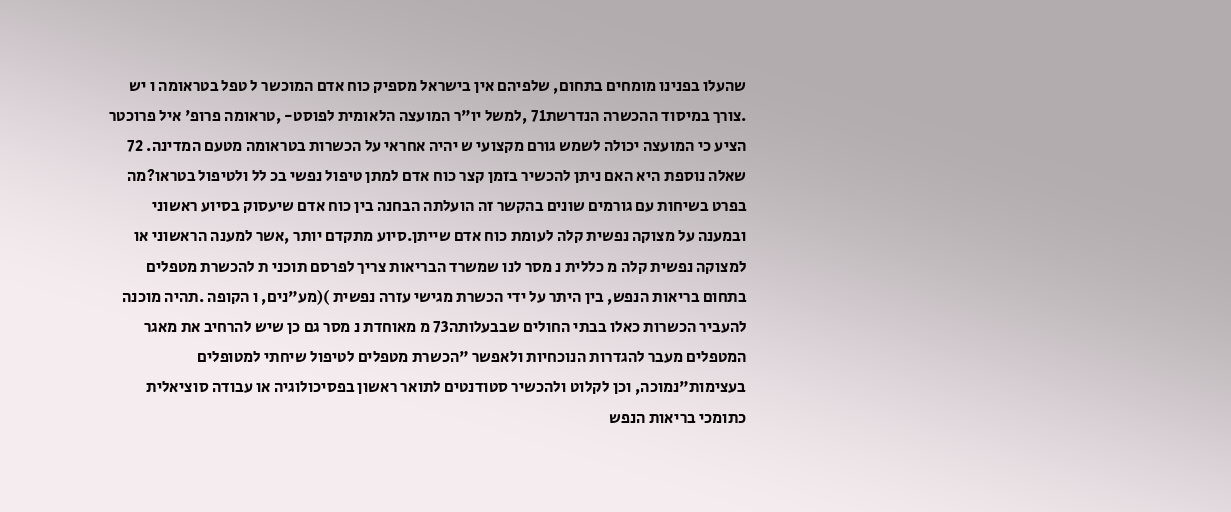שהעלו בפנינו מומחים בתחום, שלפיהם אין בישראל מספיק כוח אדם המוכשר ל טפל בטראומה ו יש .צורך במיסוד ההכשרה הנדרשת71 ,למשל יו"ר המועצה הלאומית לפוסט- ,טראומה פרופ' איל פרוכטר הציע כי המועצה יכולה לשמש גורם מקצועי ש יהיה אחראי על הכשרות בטראומה מטעם המדינה. 72 שאלה נוספת היא האם ניתן להכשיר בזמן קצר כוח אדם למתן טיפול נפשי בכ לל ולטיפול בטראו?מה בפרט בשיחות עם גורמים שונים בהקשר זה הועלתה הבחנה בין כוח אדם שיעסוק בסיוע ראשוני ובמענה על מצוקה נפשית קלה לעומת כוח אדם שייתן.סיוע מתקדם יותר ,אשר למענה הראשוני או למצוקה נפשית קלה מ כללית נ מסר לנו שמשרד הבריאות צריך לפרסם תוכני ת להכשרת מטפלים בתחום בריאות הנפש, בין היתר על ידי הכשרת מגישי עזרה נפשית )(מע"נים, ו הקופה .תהיה מוכנה להעביר הכשרות כאלו בבתי החולים שבבעלותה73 מ מאוחדת נ מסר גם כן שיש להרחיב את מאגר המטפלים מעבר להגדרות הנוכחיות ולאפשר "הכשרת מטפלים לטיפול שיחתי למטופלים בעצימות"נמוכה, וכן לקלוט ולהכשיר סטודנטים לתואר ראשון בפסיכולוגיה או עבודה סוציאלית כתומכי בריאות הנפש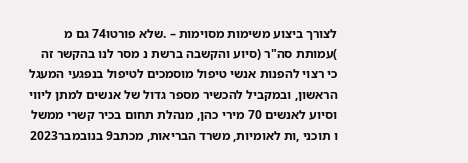לצורך ביצוע משימות מסוימות – .שלא פורטו74 גם מ )עמותת סה"ר (סיוע והקשבה ברשת נ מסר לנו בהקשר זה כי רצוי להפנות אנשי טיפול מוסמכים לטיפול בנפגעי המעגל הראשון, ובמקביל להכשיר מספר גדול של אנשים למתן ליווי וסיוע לאנשים 70 מירי כהן, מנהלת תחום בכיר קשרי ממשל ו תוכני ,ות לאומיות, משרד הבריאות, מכתב9 בנובמבר2023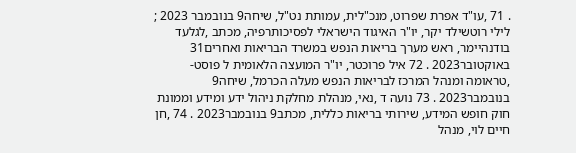. 71 ,עו"ד אפרת שפרוט, מנכ"לית, עמותת נט"ל, שיחה9 בנובמבר 2023 ; לילי רוטשילד יקר, יו"ר האיגוד הישראלי לפסיכותרפיה, מכתב ,לגלעד בודנהיימר, ראש מערך בריאות הנפש במשרד הבריאות ואחרים31 באוקטובר2023 . 72 איל פרוכטר, יו"ר המועצה הלאומית ל פוסט- ,טראומה ומנהל המרכז לבריאות הנפש מעלה הכרמל, שיחה9 בנובמבר2023 . 73 נועה ד ,נאי, מנהלת מחלקת ניהול ידע ומידע וממונת חוק חופש המידע, שירותי בריאות כללית, מכתב9 בנובמבר2023 . 74 ,חן חיים לוי, מנהל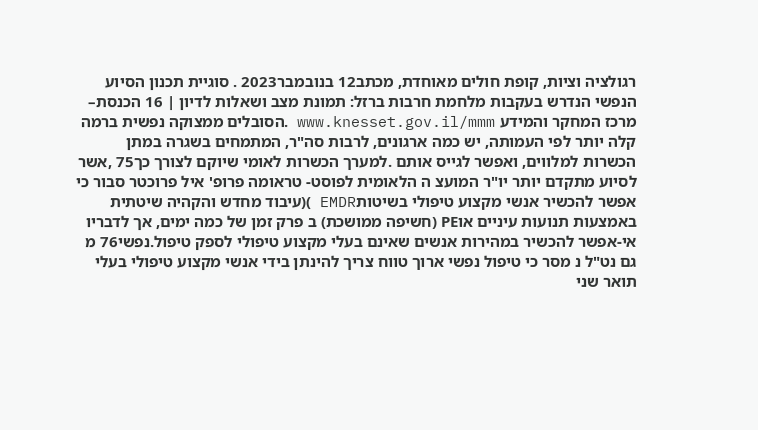רגולציה וציות, קופת חולים מאוחדת, מכתב12 בנובמבר2023 . סוגיית תכנון הסיוע הנפשי הנדרש בעקבות מלחמת חרבות ברזל: תמונת מצב ושאלות לדיון | 16 הכנסת– מרכז המחקר והמידע www.knesset.gov.il/mmm .הסובלים ממצוקה נפשית ברמה קלה יותר לפי העמותה, יש כמה ארגונים, לרבות סה"ר, המתמחים בשגרה במתן הכשרות למלווים, ואפשר לגייס אותם .למערך הכשרות לאומי שיוקם לצורך כך75 ,אשר לסיוע מתקדם יותר יו"ר המועצ ה הלאומית לפוסט- טראומה פרופ' איל פרוכטר סבור כי אפשר להכשיר אנשי מקצוע טיפולי בשיטותEMDR )(עיבוד מחדש והקהיה שיטתית באמצעות תנועות עיניים אוPE (חשיפה ממושכת) ב פרק זמן של כמה ימים, אך לדבריו אי-אפשר להכשיר במהירות אנשים שאינם בעלי מקצוע טיפולי לספק טיפול.נפשי76 מ גם נט"ל נ מסר כי טיפול נפשי ארוך טווח צריך להינתן בידי אנשי מקצוע טיפולי בעלי תואר שני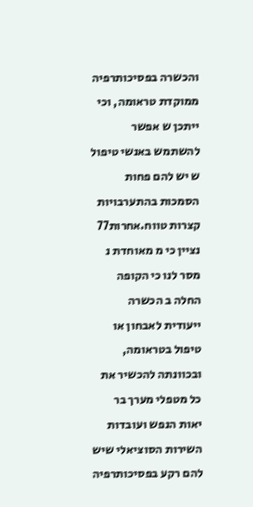והכשרה בפסיכותרפיה ממוקדת טראומה, וכי ייתכן ש אפשר להשתמש באנשי טיפול ש יש להם פחות הסמכות בהתערבויות קצרות טווח.אחרות77 נציין כי מ מאוחדת נ מסר לנו כי הקופה החלה ב הכשרה ייעודית לאבחון או טיפול בטראומה, ובכוונתה להכשיר את כל מטפלי מערך בר יאות הנפש ועובדות השירות הסוציאלי שיש להם רקע בפסיכותרפיה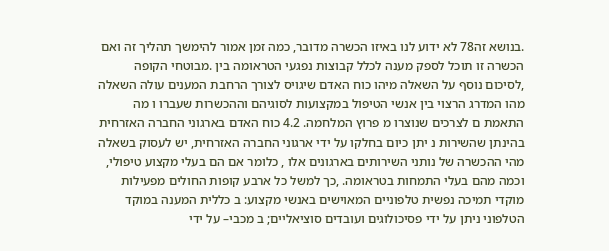.בנושא זה78 לא ידוע לנו באיזו הכשרה מדובר, כמה זמן אמור להימשך תהליך זה ואם הכשרה זו תוכל לספק מענה לכלל קבוצות נפגעי הטראומה בין .מבוטחי הקופה ,לסיכום נוסף על השאלה מיהו כוח האדם שיגויס לצורך הרחבת המענים עולה השאלה מהו המדרג הרצוי בין אנשי הטיפול במקצועות לסוגיהם וההכשרות שעברו ו מה התאמת ם לצרכים שנוצרו מ פרוץ המלחמה. 4.2 כוח האדם בארגוני החברה האזרחית בהינתן שהשירות נ יתן כיום בחלקו על ידי ארגוני החברה האזרחית, יש לעסוק בשאלה מהי ההכשרה של נותני השירותים בארגונים אלו , כלומר אם הם בעלי מקצוע טיפולי, וכמה מהם בעלי התמחות בטראומה. ,כך למשל כל ארבע קופות החולים מפעילות מוקדי תמיכה נפשית טלפוניים המאוישים באנשי מקצוע: ב כללית המענה במוקד הטלפוני ניתן על ידי פסיכולוגים ועובדים סוציאליים; ב מכבי– על ידי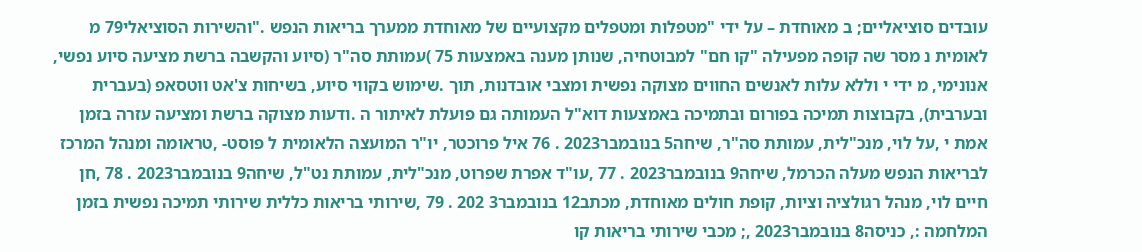עובדים סוציאליים; ב מאוחדת – על ידי "מטפלות ומטפלים מקצועיים של מאוחדת ממערך בריאות הנפש ."והשירות הסוציאלי79 מ לאומית נ מסר שה קופה מפעילה "קו חם" למבוטחיה, שנותן מענה באמצעות 75 )עמותת סה"ר (סיוע והקשבה ברשת מציעה סיוע נפשי, אנונימי, מ ידי י וללא עלות לאנשים החווים מצוקה נפשית ומצבי אובדנות, תוך .שימוש בקווי סיוע, בשיחות צ'אט ווטסאפ (בעברית ובערבית), בקבוצות תמיכה בפורום ובתמיכה באמצעות דוא"ל העמותה גם פועלת לאיתור ה .ודעות מצוקה ברשת ומציעה עזרה בזמן אמת י ,על לוי, מנכ"לית, עמותת סה"ר, שיחה5 בנובמבר2023 . 76 איל פרוכטר, יו"ר המועצה הלאומית ל פוסט- ,טראומה ומנהל המרכז לבריאות הנפש מעלה הכרמל, שיחה9 בנובמבר2023 . 77 ,עו"ד אפרת שפרוט, מנכ"לית, עמותת נט"ל, שיחה9 בנובמבר2023 . 78 ,חן חיים לוי, מנהל רגולציה וציות, קופת חולים מאוחדת, מכתב12 בנובמבר3 202 . 79 ,שירותי בריאות כללית שירותי תמיכה נפשית בזמן המלחמה :, כניסה8 בנובמבר2023 ,; מכבי שירותי בריאות קו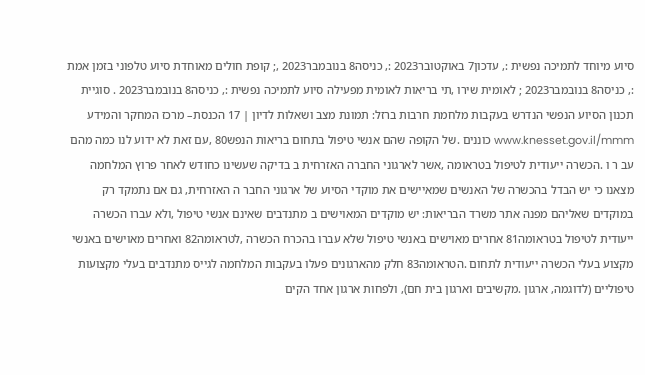סיוע מיוחד לתמיכה נפשית :, עדכון7 באוקטובר2023 :, כניסה8 בנובמבר2023 ,; קופת חולים מאוחדת סיוע טלפוני בזמן אמת :, כניסה8 בנובמבר2023 ; לאומית שירו ,תי בריאות לאומית מפעילה סיוע לתמיכה נפשית :, כניסה8 בנובמבר2023 . סוגיית תכנון הסיוע הנפשי הנדרש בעקבות מלחמת חרבות ברזל: תמונת מצב ושאלות לדיון | 17 הכנסת– מרכז המחקר והמידע www.knesset.gov.il/mmm כוננים .של הקופה שהם אנשי טיפול בתחום בריאות הנפש80 ,עם זאת לא ידוע לנו כמה מהם עב ר ו .הכשרה ייעודית לטיפול בטראומה ,אשר לארגוני החברה האזרחית ב בדיקה שעשינו כחודש לאחר פרוץ המלחמה מצאנו כי יש הבדל בהכשרה של האנשים שמאיישים את מוקדי הסיוע של ארגוני החבר ה האזרחית, גם אם נתמקד רק במוקדים שאליהם מפנה אתר משרד הבריאות: יש מוקדים המאוישים ב מתנדבים שאינם אנשי טיפול ,ולא עברו הכשרה ייעודית לטיפול בטראומה81 אחרים מאוישים באנשי טיפול שלא עברו בהכרח הכשרה ,לטראומה82 ואחרים מאוישים באנשי מקצוע בעלי הכשרה ייעודית לתחום .הטראומה83 חלק מהארגונים פעלו בעקבות המלחמה לגייס מתנדבים בעלי מקצועות טיפוליים (לדוגמה, ארגון .מקשיבים וארגון בית חם), ולפחות ארגון אחד הקים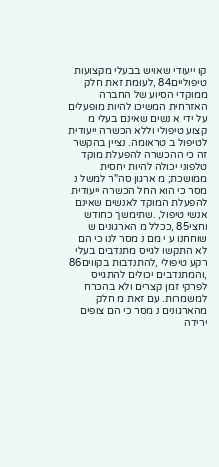קו ייעודי שאויש בבעלי מקצועות טיפוליים84 ,לעומת זאת חלק ממוקדי הסיוע של החברה האזרחית המשיכו להיות מופעלים על ידי א נשים שאינם בעלי מ קצוע טיפולי וללא הכשרה ייעודית לטיפול ב טראומה. נציין בהקשר זה כי ההכשרה להפעלת מוקד טלפוני יכולה להיות יחסית ממושכת; מ ארגון סה"ר למשל נ מסר כי הוא החל הכשרה ייעודית להפעלת המוקד לאנשים שאינם אנשי טיפול, .שתימשך כחודש וחצי85 ,ככלל מ הארגונים ש שוחחנו ע י מם נ מסר לנו כי הם לא התקשו לגייס מתנדבים בעלי רקע טיפולי ,להתנדבות בקווים86 ,והמתנדבים יכולים להתגייס לפרקי זמן קצרים ולא בהכרח למשמרות. עם זאת מ חלק מהארגונים נ מסר כי הם צופים ירידה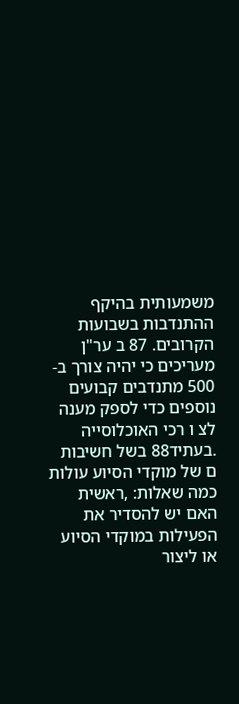משמעותית בהיקף ההתנדבות בשבועות הקרובים. 87 ב ער"ן מעריכים כי יהיה צורך ב- 500 מתנדבים קבועים נוספים כדי לספק מענה לצ ו רכי האוכלוסייה .בעתיד88 בשל חשיבות ם של מוקדי הסיוע עולות כמה שאלות: ,ראשית האם יש להסדיר את הפעילות במוקדי הסיוע או ליצור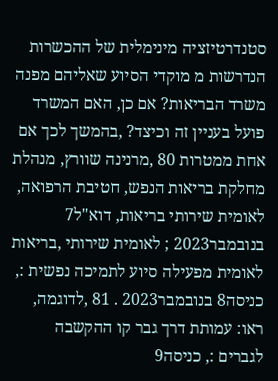סטנדרטיזציה מינימלית של ההכשרות הנדרשות מ מוקדי הסיוע שאליהם מפנה משרד הבריאות? אם כן, האם המשרד פועל בעניין זה וכיצד? ,בהמשך לכך אם אחת ממטרות 80 ,מרנינה שוורץ, מנהלת מחלקת בריאות הנפש, חטיבת הרפואה, לאומית שירותי בריאות, דוא"ל7 בנובמבר2023 ; לאומית שירותי ,בריאות לאומית מפעילה סיוע לתמיכה נפשית :, כניסה8 בנובמבר2023 . 81 ,לדוגמה, ראו: עמותת דרך גבר קו ההקשבה לגברים :, כניסה9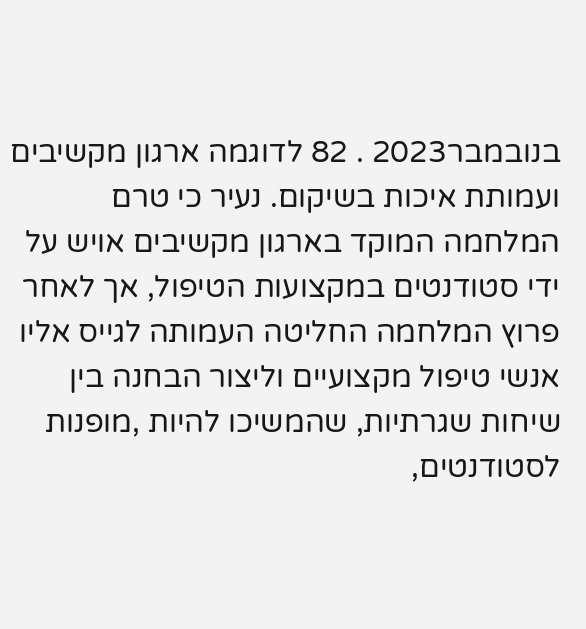בנובמבר2023 . 82 לדוגמה ארגון מקשיבים ועמותת איכות בשיקום. נעיר כי טרם המלחמה המוקד בארגון מקשיבים אויש על ידי סטודנטים במקצועות הטיפול, אך לאחר פרוץ המלחמה החליטה העמותה לגייס אליו אנשי טיפול מקצועיים וליצור הבחנה בין שיחות שגרתיות, שהמשיכו להיות ,מופנות לסטודנטים,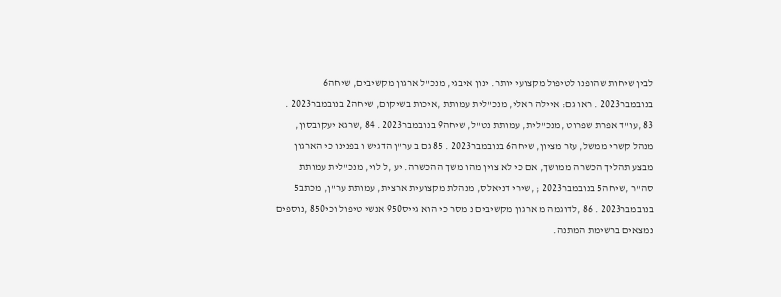לבין שיחות שהופנו לטיפול מקצועי יותר. ינון איבגי, מנכ"ל ארגון מקשיבים, שיחה6 בנובמבר2023 . ראו גם: איילה ראלי, מנכ"לית עמותת ,איכות בשיקום, שיחה2 בנובמבר2023 . 83 ,עו"ד אפרת שפרוט ,מנכ"לית, עמותת נט"ל, שיחה9 בנובמבר2023 . 84 ,שרגא יעקובסון, מנהל קשרי ממשל, עזר מציון, שיחה6 בנובמבר2023 . 85 גם ב ער"ן הדגיש ו בפנינו כי הארגון מבצע תהליך הכשרה ממושך, אם כי לא צוין מהו משך ההכשרה. יע ,ל לוי, מנכ"לית עמותת סה"ר ,שיחה5 בנובמבר2023 ; ,שירי דניאלס, מנהלת מקצועית ארצית, עמותת ער"ן, מכתב5 בנובמבר2023 . 86 ,לדוגמה מ ארגון מקשיבים נ מסר כי הוא גייס950 אנשי טיפול וכי850 ,נוספים נמצאים ברשימת המתנה.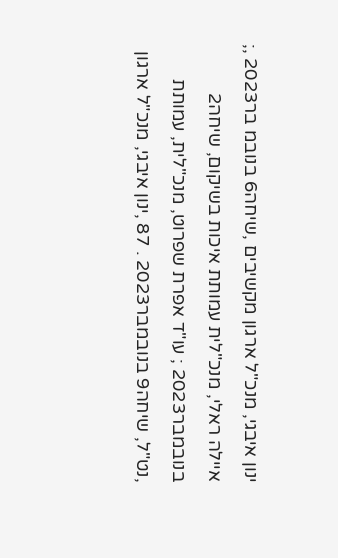ינון איבגי, מנכ"ל ארגון מקשיבים ,שיחה6 בנובמ בר2023 ,; איילה ראלי, מנכ"לית עמותת איכות בשיקום, שיחה2 בנובמבר2023 ; עו"ד אפרת שפרוט, מנכ"לית, עמותת ,נט"ל, שיחה9 בנובמבר2023 . 87 ,ינון איבגי, מנכ"ל ארגון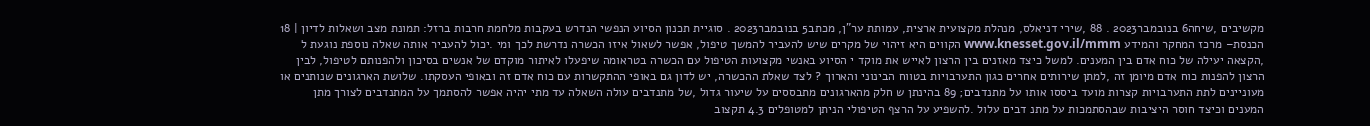מקשיבים ,שיחה6 בנובמבר2023 . 88 ,שירי דניאלס, מנהלת מקצועית ארצית, עמותת ער"ן, מכתב5 בנובמבר2023 . סוגיית תכנון הסיוע הנפשי הנדרש בעקבות מלחמת חרבות ברזל: תמונת מצב ושאלות לדיון | 18 הכנסת– מרכז המחקר והמידע www.knesset.gov.il/mmm הקווים היא זיהוי של מקרים שיש להעביר להמשך טיפול, אפשר לשאול איזו הכשרה נדרשת לכך ומי .יכול להעביר אותה שאלה נוספת נוגעת ל ,הקצאה יעילה של כוח אדם בין המענים. למשל כיצד מאזנים בין הרצון לאייש את מוקד י הסיוע באנשי מקצועות הטיפול עם הכשרה בטראומה שיפעלו לאיתור מוקדם של אנשים בסיכון ולהפנותם לטיפול, לבין הרצון להפנות כוח אדם מיומן זה ,למתן שירותים אחרים כגון התערבויות בטווח הבינוני והארוך ? לצד שאלת ההכשרה, יש לדון גם באופי ההתקשרות עם כוח אדם זה ובאופי העסקתו. שלושת הארגונים שנותנים או מעוניינים לתת התערבויות קצרות מועד ביססו אותו על מתנדבים; 89 בהינתן ש חלק מהארגונים מתבססים על שיעור גדול ,של מתנדבים עולה השאלה עד מתי יהיה אפשר להסתמך על המתנדבים לצורך מתן המענים וכיצד חוסר היציבות שבהסתמכות על מתנ דבים עלול .להשפיע על הרצף הטיפולי הניתן למטופלים 4.3 תקצוב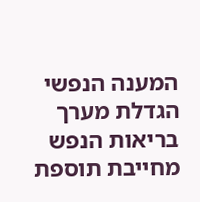המענה הנפשי הגדלת מערך בריאות הנפש מחייבת תוספת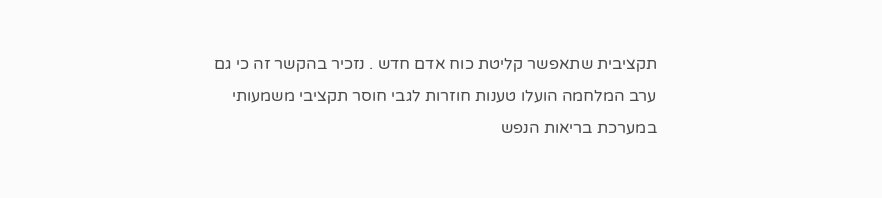תקציבית שתאפשר קליטת כוח אדם חדש . נזכיר בהקשר זה כי גם ערב המלחמה הועלו טענות חוזרות לגבי חוסר תקציבי משמעותי במערכת בריאות הנפש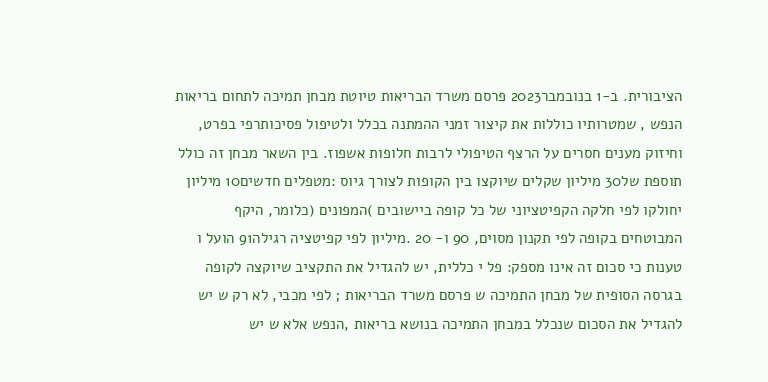הציבורית. ב-1 בנובמבר2023 פרסם משרד הבריאות טיוטת מבחן תמיכה לתחום בריאות הנפש , שמטרותיו כוללות את קיצור זמני ההמתנה בכלל ולטיפול פסיכותרפי בפרט, וחיזוק מענים חסרים על הרצף הטיפולי לרבות חלופות אשפוז. בין השאר מבחן זה כולל תוספת של30 מיליון שקלים שיוקצו בין הקופות לצורך גיוס :מטפלים חדשים10 מיליון יחולקו לפי חלקה הקפיטציוני של כל קופה ביישובים )המפונים (כלומר, היקף המבוטחים בקופה לפי תקנון מסוים, 90 ו- 20 .מיליון לפי קפיטציה רגילה91 הועל ו טענות כי סכום זה אינו מספק: פל י כללית, יש להגדיל את התקציב שיוקצה לקופה בגרסה הסופית של מבחן התמיכה ש פרסם משרד הבריאות ; לפי מכבי, לא רק ש יש להגדיל את הסכום שנכלל במבחן התמיכה בנושא בריאות ,הנפש אלא ש יש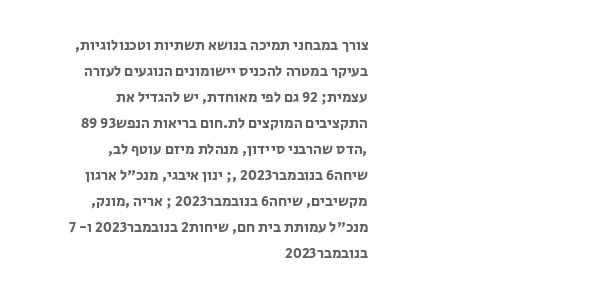צורך במבחני תמיכה בנושא תשתיות וטכנולוגיות, בעיקר במטרה להכניס יישומונים הנוגעים לעזרה עצמית; 92 גם לפי מאוחדת, יש להגדיל את התקציבים המוקצים לת.חום בריאות הנפש93 89 ,הדס שהרבני סיידון, מנהלת מיזם עוטף לב, שיחה6 בנובמבר2023 ,; ינון איבגי, מנכ"ל ארגון מקשיבים, שיחה6 בנובמבר2023 ; אריה ,מונק, מנכ"ל עמותת בית חם, שיחות2 בנובמבר2023 ו- 7 בנובמבר2023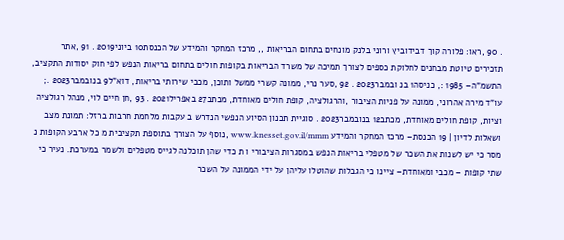. 90 ,ראו: פלורה קוך דבידוביץ ורוני בלנק מונחים בתחום הבריאות ,, מרכז המחקר והמידע של הכנסת10 ביוני2019 . 91 ,אתר תזכירים טיוטת מבחנים לחלוקת כספים לצורך תמיכה של משרד הבריאות בקופות חולים בתחום בריאות הנפש לפי חוק יסודות התקציב, התשמ"ה– 1985 :, כניסה1 בנ ובמבר2023 . 92 ,סער נרי, ממונה קשרי ממשל ותוכן, מכבי שירותי בריאות, דוא"ל9 בנובמבר2023 .; עו"ד מירה אהרוני, ממונה על פניות הציבור ,והרגולציה, קופת חולים מאוחדת, מכתב27 באפריל2021 . 93 ,חן חיים לוי, מנהל רגולציה וציות, קופת חולים מאוחדת, מכתב12 בנובמבר2023 . סוגיית תכנון הסיוע הנפשי הנדרש ב עקבות מלחמת חרבות ברזל: תמונת מצב ושאלות לדיון | 19 הכנסת– מרכז המחקר והמידע www.knesset.gov.il/mmm ,נוסף על הצורך בתוספת תקציבית מ כל ארבע הקופות נ מסר כי יש לשנות את השכר של מטפלי בריאות הנפש במסגרות הציבורי ו ת כדי שהן תוכלנה לגייס מטפלים ולשמר במערכת. נעיר כי שתי קופות – מכבי ומאוחדת– ציינו כי הגבלות שהוטלו עליהן על ידי הממונה על השכר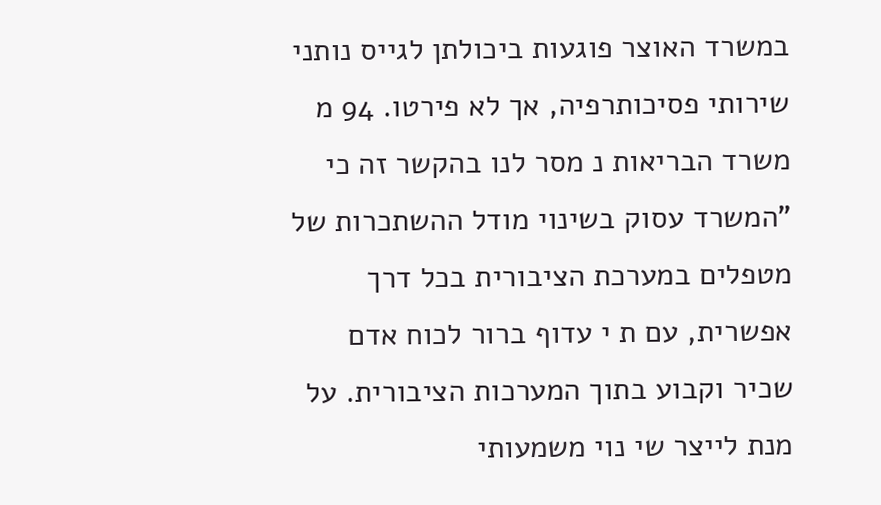במשרד האוצר פוגעות ביכולתן לגייס נותני שירותי פסיכותרפיה, אך לא פירטו. 94 מ משרד הבריאות נ מסר לנו בהקשר זה כי "המשרד עסוק בשינוי מודל ההשתכרות של מטפלים במערכת הציבורית בכל דרך אפשרית, עם ת י עדוף ברור לכוח אדם שכיר וקבוע בתוך המערכות הציבורית. על מנת לייצר שי נוי משמעותי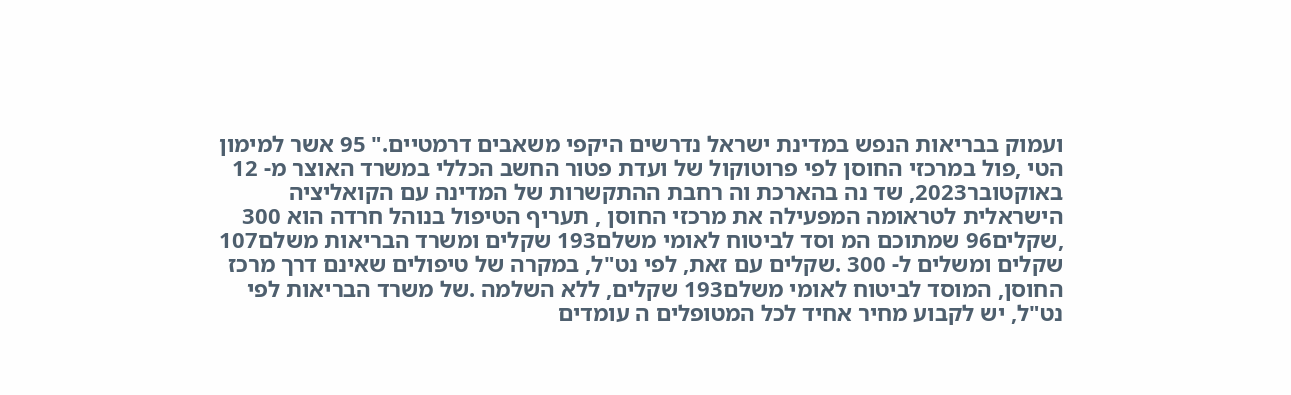ועמוק בבריאות הנפש במדינת ישראל נדרשים היקפי משאבים דרמטיים." 95 אשר למימון הטי ,פול במרכזי החוסן לפי פרוטוקול של ועדת פטור החשב הכללי במשרד האוצר מ- 12 באוקטובר2023, שד נה בהארכת וה רחבת ההתקשרות של המדינה עם הקואליציה הישראלית לטראומה המפעילה את מרכזי החוסן , תעריף הטיפול בנוהל חרדה הוא 300 ,שקלים96 שמתוכם המ וסד לביטוח לאומי משלם193 שקלים ומשרד הבריאות משלם107 שקלים ומשלים ל- 300 .שקלים עם זאת, לפי נט"ל, במקרה של טיפולים שאינם דרך מרכז החוסן, המוסד לביטוח לאומי משלם193 שקלים, ללא השלמה .של משרד הבריאות לפי נט"ל, יש לקבוע מחיר אחיד לכל המטופלים ה עומדים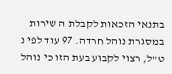בתנאי הזכאות לקבלת ה שירות במסגרת נוהל חרדה. 97 עוד לפי נ ט"ל, רצוי לקבוע בעת הזו כי נוהל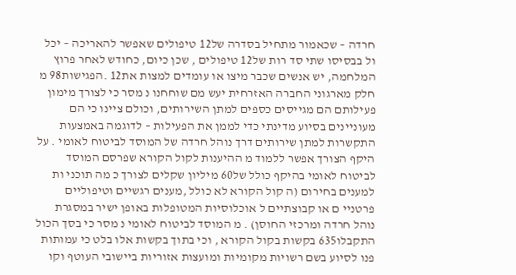חרדה – שכאמור מתחיל בסדרה של12 טיפולים שאפשר להאריכה – יכל ול בבסיסו שתי סד רות של12 טיפולים , שכן כיום, כחודש לאחר פרוץ המלחמה, יש אנשים שכבר מיצו או עומדים למצות את12 .הפגישות98 מ חלק מארגוני החברה האזרחית יעש מם שוחחנו נ מסר כי לצורך מימון פעילותם הם מגייסים כספים למתן השירותים, וכולם ציינו כי הם מעוניינים בסיוע מדינתי כדי לממן את הפעילות – לדוגמה באמצעות התקשרות למתן שירותים דרך נוהל חרדה של המוסד לביטוח לאומי . על היקף הצורך אפשר ללמוד מ ההיענות לקול הקורא שפרסם המוסד לביטוח לאומי בהיקף כולל של60 מיליון שקלים לצורך כ מה תוכני ות למענים בחירום (ה קול הקורא לא כולל ,מענים רגשיים וטיפוליים פרטניי ם או קבוצתיים ל אוכלוסיות המטופלות באופן ישיר במסגרת נוהל חרדה ומרכזי החוסן) . מ המוסד לביטוח לאומי נ מסר כי בסך הכול התקבלו635 בקשות בקול הקורא , וכי בתוך בקשות אלו בלט כי עמותות פנו לסיוע בשם רשויות מקומיות ומועצות אזוריות ביישובי העוטף וקו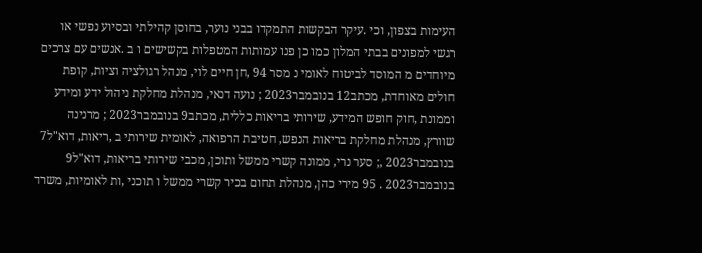העימות בצפון, וכי .עיקר הבקשות התמקדו בבני נוער, בחוסן קהילתי ובסיוע נפשי או רגשי למפונים בבתי המלון כמו כן פנו עמותות המטפלות בקשישים ו ב .אנשים עם צרכים מיוחדים מ המוסד לביטוח לאומי נ מסר 94 ,חן חיים לוי, מנהל רגולציה וציות, קופת חולים מאוחדת, מכתב12 בנובמבר2023 ; נועה דנאי, מנהלת מחלקת ניהול ידע ומידע וממונת ,חוק חופש המידע, שירותי בריאות כללית, מכתב9 בנובמבר2023 ; מרנינה שוורץ, מנהלת מחלקת בריאות הנפש, חטיבת הרפואה, לאומית שירותי ב ,ריאות, דוא"ל7 בנובמבר2023 ,; סער נרי, ממונה קשרי ממשל ותוכן, מכבי שירותי בריאות, דוא"ל9 בנובמבר2023 . 95 מירי כהן, מנהלת תחום בכיר קשרי ממשל ו תוכני ,ות לאומיות, משרד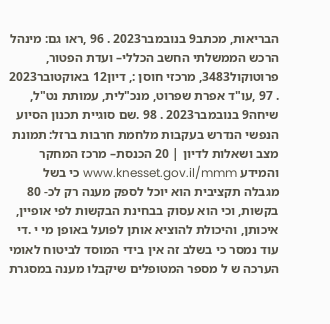הבריאות, מכתב9 בנובמבר2023 . 96 ,ראו גם: מינהל הרכש הממשלתי החשב הכללי– ועדת הפטור, פרוטוקול3483, מרכזי חוסן :, דיון12 באוקטובר2023 . 97 ,עו"ד אפרת שפרוט, מנכ"לית, עמותת נט"ל, שיחה9 בנובמבר2023 . 98 .שם סוגיית תכנון הסיוע הנפשי הנדרש בעקבות מלחמת חרבות ברזל: תמונת מצב ושאלות לדיון | 20 הכנסת– מרכז המחקר והמידע www.knesset.gov.il/mmm כי בשל מגבלה תקציבית הוא יוכל לספק מענה רק לכ- 80 בקשות, וכי הוא עסוק בבחינת הבקשות לפי אופיין, איכותן, והיכולת להוציא אותן לפועל באופן מי י .די עוד נמסר כי בשלב זה אין בידי המוסד לביטוח לאומי הערכה ש ל מספר המטופלים שיקבלו מענה במסגרת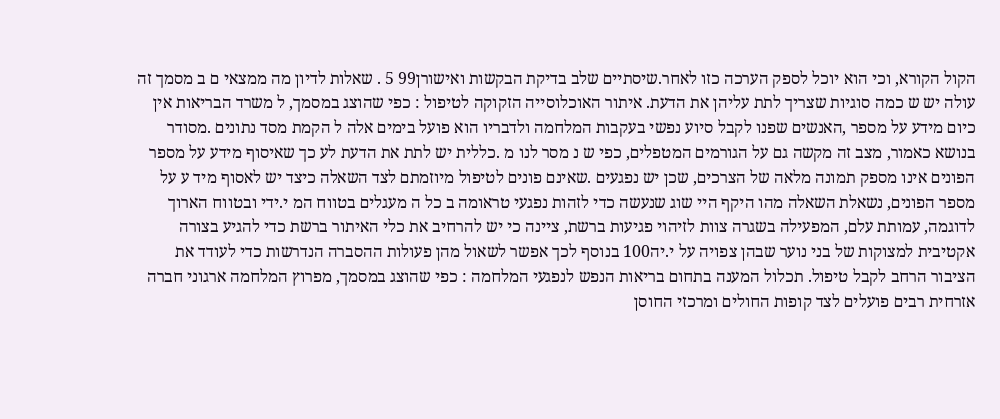הקול הקורא, וכי הוא יוכל לספק הערכה כזו לאחר.שיסתיים שלב בדיקת הבקשות ואישורן99 5 . שאלות לדיון מה ממצאי ם ב מסמך זה עולה יש ש כמה סוגיות שצריך לתת עליהן את הדעת. איתור האוכלוסייה הזקוקה לטיפול : כפי שהוצג במסמך, ל משרד הבריאות אין כיום מידע על מספר ,האנשים שפנו לקבל סיוע נפשי בעקבות המלחמה ולדבריו הוא פועל בימים אלה ל הקמת מסד נתונים .מסודר בנושא כאמור, מצב זה מקשה גם על הגורמים המטפלים, כפי ש נ מסר לנו מ .כללית יש לתת את הדעת לע כך שאיסוף מידע על מספר הפונים אינו מספק תמונה מלאה של הצרכים, שכן יש נפגעים .שאינם פונים לטיפול מיוזמתם לצד השאלה כיצד יש לאסוף מיד ע על מספר הפונים, נשאלת השאלה מהו היקף היי שוג שנעשה כדי לזהות נפגעי טראומה ב כל ה מעגלים בטווח המ י.ידי ובטווח הארוך לדוגמה, עמותת עלם, המפעילה בשגרה צוות לזיהוי פגיעות ברשת, ציינה כי יש להרחיב את כלי האיתור ברשת כדי להגיע בצורה אקטיבית למצוקות של בני נוער שבהן צפויה על י.יה100 בנוסף לכך אפשר לשאול מהן פעולות ההסברה הנדרשות כדי לעודד את הציבור הרחב לקבל טיפול. תכלול המענה בתחום בריאות הנפש לנפגעי המלחמה : כפי שהוצג במסמך, מפרוץ המלחמה ארגוני חברה אזרחית רבים פועלים לצד קופות החולים ומרכזי החוסן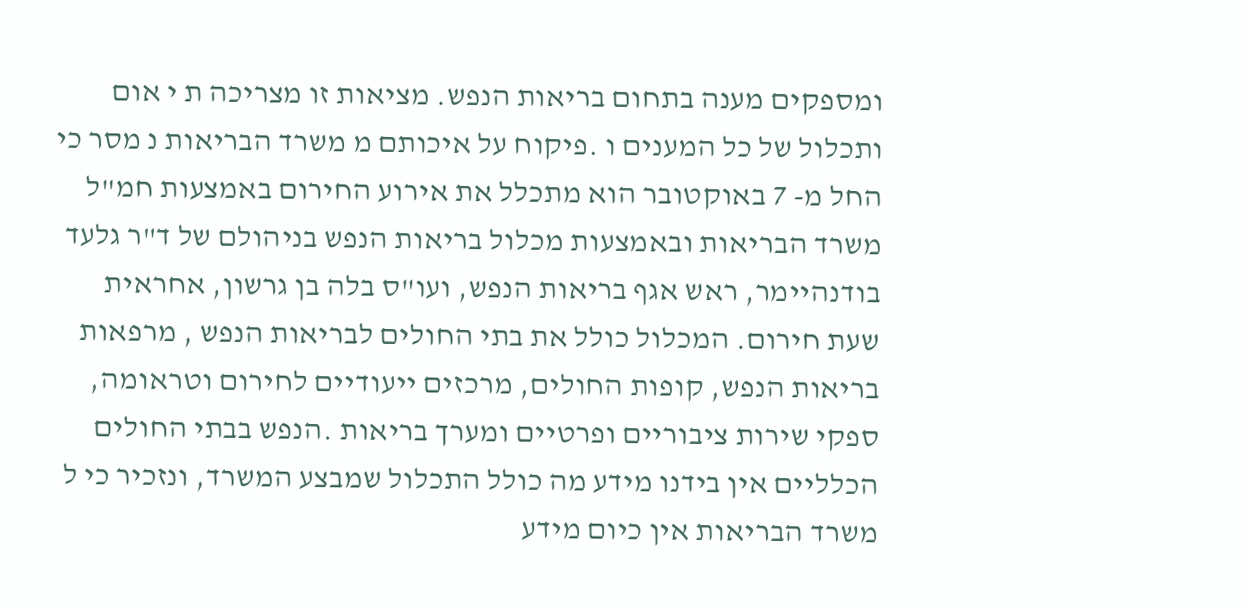ומספקים מענה בתחום בריאות הנפש. מציאות זו מצריכה ת י אום ותכלול של כל המענים ו .פיקוח על איכותם מ משרד הבריאות נ מסר כי החל מ- 7 באוקטובר הוא מתכלל את אירוע החירום באמצעות חמ"ל משרד הבריאות ובאמצעות מכלול בריאות הנפש בניהולם של ד"ר גלעד בודנהיימר, ראש אגף בריאות הנפש, ועו"ס בלה בן גרשון, אחראית שעת חירום. המכלול כולל את בתי החולים לבריאות הנפש , מרפאות בריאות הנפש, קופות החולים, מרכזים ייעודיים לחירום וטראומה, ספקי שירות ציבוריים ופרטיים ומערך בריאות .הנפש בבתי החולים הכלליים אין בידנו מידע מה כולל התכלול שמבצע המשרד, ונזכיר כי ל משרד הבריאות אין כיום מידע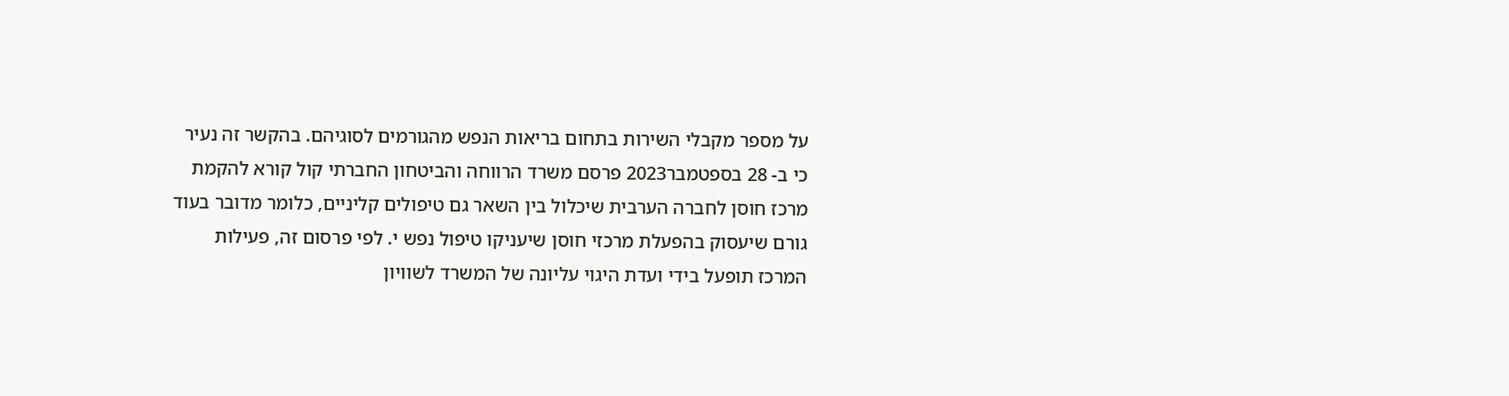על מספר מקבלי השירות בתחום בריאות הנפש מהגורמים לסוגיהם. בהקשר זה נעיר כי ב- 28 בספטמבר2023 פרסם משרד הרווחה והביטחון החברתי קול קורא להקמת מרכז חוסן לחברה הערבית שיכלול בין השאר גם טיפולים קליניים, כלומר מדובר בעוד גורם שיעסוק בהפעלת מרכזי חוסן שיעניקו טיפול נפש י. לפי פרסום זה, פעילות המרכז תופעל בידי ועדת היגוי עליונה של המשרד לשוויון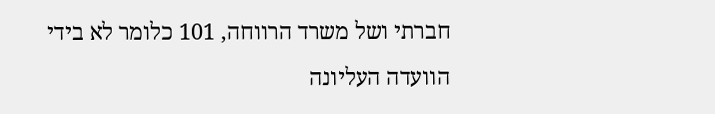חברתי ושל משרד הרווחה, 101 כלומר לא בידי הוועדה העליונה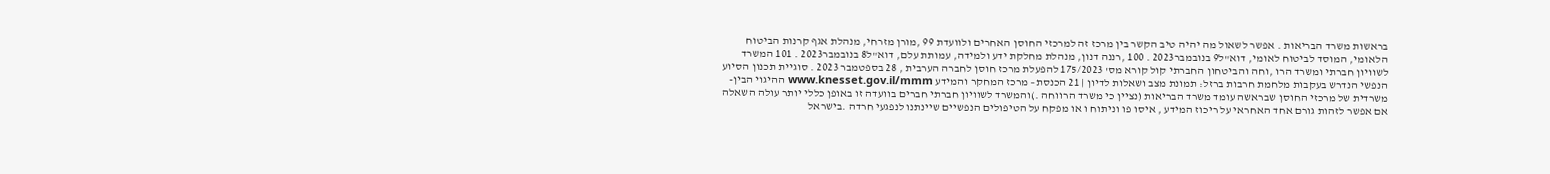בראשות משרד הבריאות . אפשר לשאול מה יהיה טיב הקשר בין מרכז זה למרכזי החוסן האחרים ולוועדת 99 ,מורן מזרחי, מנהלת אגף קרנות הביטוח הלאומי, המוסד לביטוח לאומי, דוא"ל9 בנובמבר2023 . 100 ,רננה דנון, מנהלת מחלקת ידע ולמידה, עמותת עלם, דוא"ל8 בנובמבר2023 . 101 המשרד לשוויון חברתי ומשרד הרו ,וחה והביטחון החברתי קול קורא מס' 175/2023 להפעלת מרכז חוסן לחברה הערבית , 28 בספטמבר 2023 . סוגיית תכנון הסיוע הנפשי הנדרש בעקבות מלחמת חרבות ברזל: תמונת מצב ושאלות לדיון | 21 הכנסת– מרכז המחקר והמידע www.knesset.gov.il/mmm ההיגוי הבין- משרדית של מרכזי החוסן שבראשה עומד משרד הבריאות (נציין כי משרד הרווחה .)והמשרד לשוויון חברתי חברים בוועדה זו באופן כללי יותר עולה השאלה אם אפשר לזהות גורם אחד האחראי על ריכוז המידע , איסו פו וניתוח ו או מפקח על הטיפולים הנפשיים שיינתנו לנפגעי חרדה .בישראל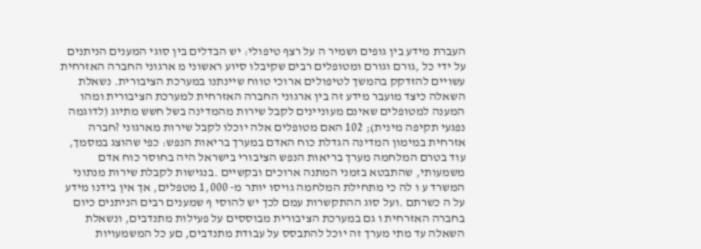העברת מידע בין גופים ושמיר ה על רצף טיפולי: יש הבדלים בין סוגי המענים הניתנים על ידי כל ,גורם וגורם ומטופלים רבים שקיבלו סיוע ראשוני מ ארגוני החברה האזרחית עשויים להזדקק בהמשך לטיפולים ארוכי טווח שיינתנו במערכת הציבורית. נשאלת השאלה כיצד מועבר מידע זה בין ארגוני החברה האזרחית למערכת הציבורית ומהו המענה למטופלים שאינם מעוניינים לקבל שירות מהמדינה בשל חשש מתיוג (לדוגמה נפגעי תקיפה מינית); 102 האם מטופלים אלה יוכלו לקבל שירות מארגוני ?חברה אזרחית במימון המדינה הגדלת כוח האדם במערך בריאות הנפש: כפי שהוצג במסמך, עוד בטרם המלחמה מערך בריאות הנפש הציבורי בישראל היה בחוסר כוח אדם משמעותי, שהתבטא בזמני המתנה ארוכים ובקשיים .בנגישות לקבלת שירות מנתוני המשרד ע ו לה כי מתחילת המלחמה גויסו יותר מ- 1,000 מטפלים, אך אין בידנו מידע על ה כשרתם .ועל סוג ההתקשרות עמם לכך יש להוסי ף שמענים רבים הניתנים כיום בחברה האזרחית ו גם במערכת הציבורית מבוססים על פעילות מתנדבים, ונשאלת השאלה עד מתי מערך זה יוכל להתבסס על עבודת מתנדבים, םע כל המשמעויות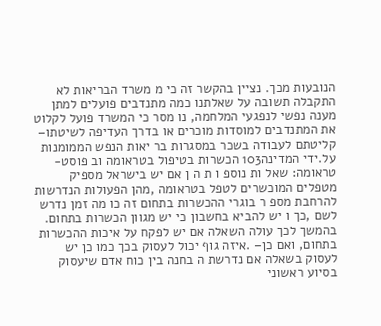הנובעות מכך. נציין בהקשר זה כי מ משרד הבריאות לא התקבלה תשובה על שאלתנו כמה מתנדבים פועלים למתן מענה נפשי לנפגעי המלחמה, נו מסר כי המשרד פועל לקלוט את המתנדבים למוסדות מוכרים או בדרך העדיפה לשיטתו– קליטתם לעבודה בשכר במסגרות בר יאות הנפש הממומנות על.ידי המדינה103 הכשרות בטיפול בטראומה וב פוסט-טראומה: שאל ות נוספ ו ת ה ן אם יש בישראל מספיק מטפלים המוכשרים לטפל בטראומה ,מהן הפעולות הנדרשות להרחבת מספ ר בוגרי ההכשרות בתחום זה כו מה זמן נדרש לשם ,כך ו יש להביא בחשבון כי יש מגוון הכשרות בתחום. בהמשך לכך עולה השאלה אם יש לפקח על איכות ההכשרות בתחום, ואם כן– .איזה גוף יכול לעסוק בכך כמו כן יש לעסוק בשאלה אם נדרשת ה בחנה בין כוח אדם שיעסוק בסיוע ראשוני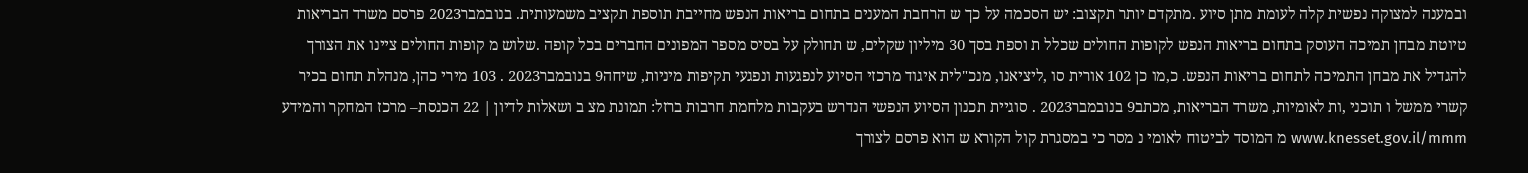ובמענה למצוקה נפשית קלה לעומת מתן סיוע .מתקדם יותר תקצוב: יש הסכמה על כך ש הרחבת המענים בתחום בריאות הנפש מחייבת תוספת תקציב משמעותית. בנובמבר2023 פרסם משרד הבריאות טיוטת מבחן תמיכה העוסק בתחום בריאות הנפש לקופות החולים שכלל ת וספת בסך 30 מיליון שקלים, ש תחולק על בסיס מספר המפונים החברים בכל קופה .שלוש מ קופות החולים ציינו את הצורך להגדיל את מבחן התמיכה לתחום בריאות הנפש. כ,מו כן 102 אורית סו ,ליציאנו, מנכ"לית איגוד מרכזי הסיוע לנפגעות ונפגעי תקיפות מיניות, שיחה9 בנובמבר2023 . 103 מירי כהן, מנהלת תחום בכיר קשרי ממשל ו תוכני ,ות לאומיות, משרד הבריאות, מכתב9 בנובמבר2023 . סוגיית תכנון הסיוע הנפשי הנדרש בעקבות מלחמת חרבות ברזל: תמונת מצ ב ושאלות לדיון | 22 הכנסת– מרכז המחקר והמידע www.knesset.gov.il/mmm מ המוסד לביטוח לאומי נ מסר כי במסגרת קול הקורא ש הוא פרסם לצורך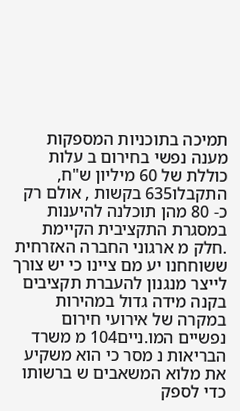תמיכה בתוכניות המספקות מענה נפשי בחירום ב עלות כוללת של 60 מיליון ש"ח, התקבלו635 בקשות , אולם רק כ- 80 מהן תוכלנה להיענות במסגרת התקציבית הקיימת .חלק מ ארגוני החברה האזרחית ששוחחנו יע מם ציינו כי יש צורך לייצר מנגנון להעברת תקציבים בקנה מידה גדול במהירות במקרה של אירועי חירום נפשיים המו.ניים104 מ משרד הבריאות נ מסר כי הוא משקיע את מלוא המשאבים ש ברשותו כדי לספק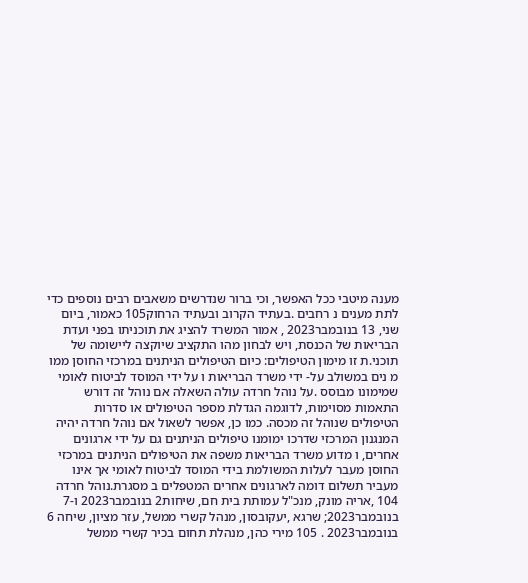מענה מיטבי ככל האפשר, וכי ברור שנדרשים משאבים רבים נוספים כדי לתת מענים נ רחבים .בעתיד הקרוב ובעתיד הרחוק105 כאמור, ביום שני, 13 בנובמבר2023 , אמור המשרד להציג את תוכניתו בפני ועדת הבריאות של הכנסת, ויש לבחון מהו התקציב שיוקצה ליישומה של תוכני.ת זו מימון הטיפולים: כיום הטיפולים הניתנים במרכזי החוסן ממו מ נים במשולב על- ידי משרד הבריאות ו על ידי המוסד לביטוח לאומי שמימונו מבוסס .על נוהל חרדה עולה השאלה אם נוהל זה דורש התאמות מסוימות, לדוגמה הגדלת מספר הטיפולים או סדרות הטיפולים שנוהל זה מכסה. כמו כן, אפשר לשאול אם נוהל חרדה יהיה המנגנון המרכזי שדרכו ימומנו טיפולים הניתנים גם על ידי ארגונים אחרים, ו מדוע משרד הבריאות משפה את הטיפולים הניתנים במרכזי החוסן מעבר לעלות המשולמת בידי המוסד לביטוח לאומי אך אינו מעביר תשלום דומה לארגונים אחרים המטפלים ב מסגרת.נוהל חרדה 104 ,אריה מונק, מנכ"ל עמותת בית חם, שיחות2 בנובמבר2023 ו-7 בנובמבר2023; שרגא ,יעקובסון, מנהל קשרי ממשל, עזר מציון, שיחה 6 בנובמבר2023 . 105 מירי כהן, מנהלת תחום בכיר קשרי ממשל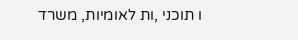ו תוכני ,ות לאומיות, משרד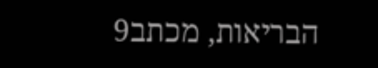הבריאות, מכתב9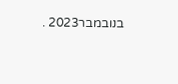בנובמבר2023 .